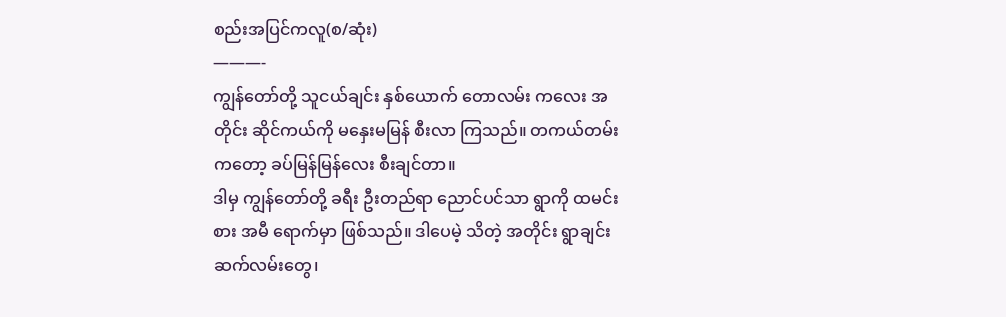စည်းအပြင်ကလူ(စ/ဆုံး)
———-
ကျွန်တော်တို့ သူငယ်ချင်း နှစ်ယောက် တောလမ်း ကလေး အတိုင်း ဆိုင်ကယ်ကို မနှေးမမြန် စီးလာ ကြသည်။ တကယ်တမ်း ကတော့ ခပ်မြန်မြန်လေး စီးချင်တာ။
ဒါမှ ကျွန်တော်တို့ ခရီး ဦးတည်ရာ ညောင်ပင်သာ ရွာကို ထမင်းစား အမီ ရောက်မှာ ဖြစ်သည်။ ဒါပေမဲ့ သိတဲ့ အတိုင်း ရွာချင်း ဆက်လမ်းတွေ၊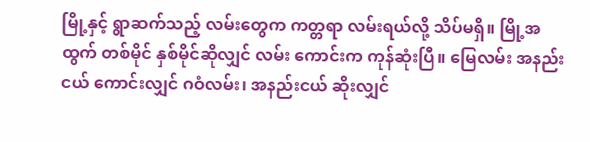မြို့နှင့် ရွာဆက်သည့် လမ်းတွေက ကတ္တရာ လမ်းရယ်လို့ သိပ်မရှိ။ မြို့အထွက် တစ်မိုင် နှစ်မိုင်ဆိုလျှင် လမ်း ကောင်းက ကုန်ဆုံးပြီ။ မြေလမ်း အနည်းငယ် ကောင်းလျှင် ဂဝံလမ်း၊ အနည်းငယ် ဆိုးလျှင်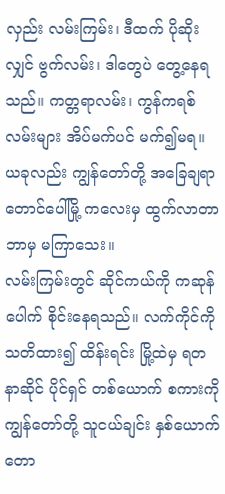လှည်း လမ်းကြမ်း၊ ဒီထက် ပိုဆိုးလျှင် ဗွက်လမ်း၊ ဒါတွေပဲ တွေ့နေရသည်။ ကတ္တရာလမ်း၊ ကွန်ကရစ် လမ်းများ အိပ်မက်ပင် မက်၍မရ။ ယခုလည်း ကျွန်တော်တို့ အခြေချရာ တောင်ပေါ်မြို့ ကလေးမှ ထွက်လာတာ ဘာမှ မကြာသေး။
လမ်းကြမ်းတွင် ဆိုင်ကယ်ကို ကဆုန်ပေါက် စိုင်းနေရသည်။ လက်ကိုင်ကို သတိထား၍ ထိန်းရင်း မြို့ထဲမှ ရတနာဆိုင် ပိုင်ရှင် တစ်ယောက် စကားကို ကျွန်တော်တို့ သူငယ်ချင်း နှစ်ယောက် တော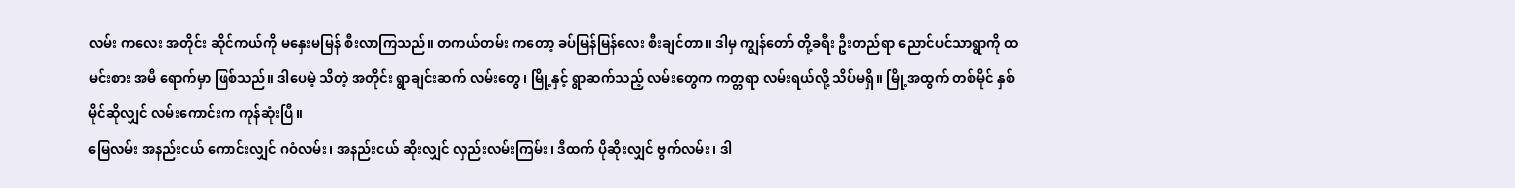လမ်း ကလေး အတိုင်း ဆိုင်ကယ်ကို မနှေးမမြန် စီးလာကြသည်။ တကယ်တမ်း ကတော့ ခပ်မြန်မြန်လေး စီးချင်တာ။ ဒါမှ ကျွန်တော် တို့ခရီး ဦးတည်ရာ ညောင်ပင်သာရွာကို ထမင်းစား အမီ ရောက်မှာ ဖြစ်သည်။ ဒါပေမဲ့ သိတဲ့ အတိုင်း ရွာချင်းဆက် လမ်းတွေ၊ မြို့နှင့် ရွာဆက်သည့် လမ်းတွေက ကတ္တရာ လမ်းရယ်လို့ သိပ်မရှိ။ မြို့အထွက် တစ်မိုင် နှစ်မိုင်ဆိုလျှင် လမ်းကောင်းက ကုန်ဆုံးပြီ။
မြေလမ်း အနည်းငယ် ကောင်းလျှင် ဂဝံလမ်း၊ အနည်းငယ် ဆိုးလျှင် လှည်းလမ်းကြမ်း၊ ဒီထက် ပိုဆိုးလျှင် ဗွက်လမ်း၊ ဒါ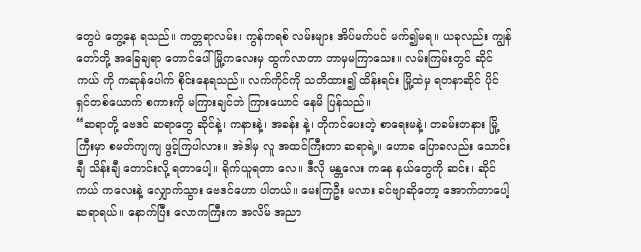တွေပဲ တွေ့နေ ရသည်။ ကတ္တရာလမ်း၊ ကွန်ကရစ် လမ်းများ အိပ်မက်ပင် မက်၍မရ။ ယခုလည်း ကျွန်တော်တို့ အခြေချရာ တောင်ပေါ် မြို့ကလေးမှ ထွက်လာတာ ဘာမှမကြာသေး။ လမ်းကြမ်းတွင် ဆိုင်ကယ် ကို ကဆုန်ပေါက် စိုင်းနေရသည်။ လက်ကိုင်ကို သတိထား၍ ထိန်းရင်း မြို့ထဲမှ ရတနာဆိုင် ပိုင်ရှင်တစ်ယောက် စကားကို မကြားချင်ဘဲ ကြားယောင် နေမိ ပြန်သည်။
“ဆရာတို့ ဗေဒင် ဆရာတွေ ဆိုင်နဲ့၊ ကနားနဲ့၊ အခန်း နဲ့၊ တိုကင်ပေးတဲ့ စာရေးမနဲ့၊ တခမ်းတနား မြို့ကြီးမှာ စမတ်ကျကျ ဖွင့်ကြပါလား။ အဲဒါမှ လူ အထင်ကြီးတာ ဆရာရဲ့။ ဟောခ ပြောခလည်း သောင်းချီ သိန်းချီ တောင်းလို့ ရတာပေါ့။ ရိုက်ယူရတာ လေ။ ဒီလို မန္တလေး ကနေ နယ်တွေကို ဆင်း၊ ဆိုင်ကယ် ကလေးနဲ့ လျှောက်သွား ဗေဒင်ဟော ပါတယ်။ မေးကြဦး မလား ခင်ဗျာဆိုတော့ အောက်တာပေါ့ ဆရာရယ်။ နောက်ပြီး လောကကြီးက အလိမ် အညာ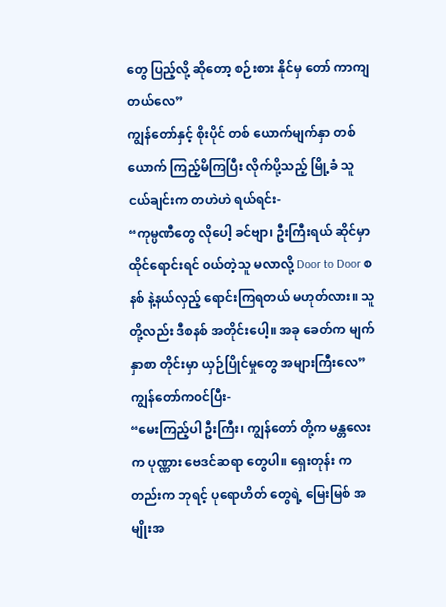တွေ ပြည့်လို့ ဆိုတော့ စဉ်းစား နိုင်မှ တော် ကာကျတယ်လေ”
ကျွန်တော်နှင့် စိုးပိုင် တစ် ယောက်မျက်နှာ တစ်ယောက် ကြည့်မိကြပြီး လိုက်ပို့သည့် မြို့ခံ သူငယ်ချင်းက တဟဲဟဲ ရယ်ရင်း-
“ကုမ္ပဏီတွေ လိုပေါ့ ခင်ဗျာ၊ ဦးကြီးရယ် ဆိုင်မှာ ထိုင်ရောင်းရင် ၀ယ်တဲ့သူ မလာလို့ Door to Door စနစ် နဲ့နယ်လှည့် ရောင်းကြရတယ် မဟုတ်လား။ သူတို့လည်း ဒီစနစ် အတိုင်းပေါ့။ အခု ခေတ်က မျက်နှာစာ တိုင်းမှာ ယှဉ်ပြိုင်မှုတွေ အများကြီးလေ”
ကျွန်တော်က၀င်ပြီး-
“မေးကြည့်ပါ ဦးကြီး၊ ကျွန်တော် တို့က မန္တလေးက ပုဏ္ဏား ဗေဒင်ဆရာ တွေပါ။ ရှေးတုန်း ကတည်းက ဘုရင့် ပုရောဟိတ် တွေရဲ့ မြေးမြစ် အမျိုးအ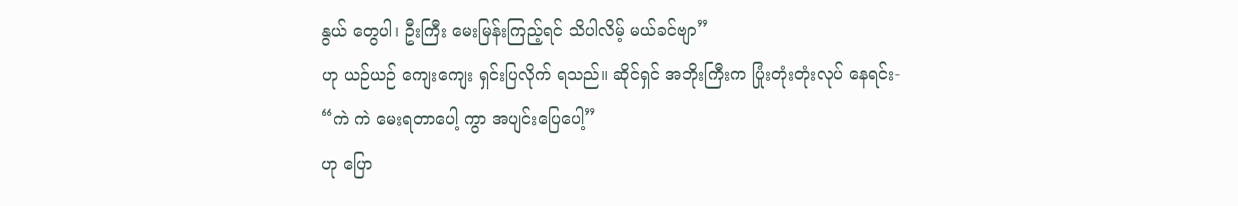နွယ် တွေပါ၊ ဦးကြီး မေးမြန်းကြည့်ရင် သိပါလိမ့် မယ်ခင်ဗျာ”
ဟု ယဉ်ယဉ် ကျေးကျေး ရှင်းပြလိုက် ရသည်။ ဆိုင်ရှင် အဘိုးကြီးက ပြုံးတုံးတုံးလုပ် နေရင်း-
“ကဲ ကဲ မေးရတာပေါ့ ကွာ အပျင်းပြေပေါ့”
ဟု ပြော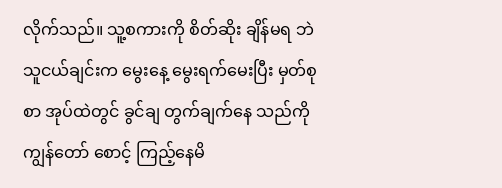လိုက်သည်။ သူ့စကားကို စိတ်ဆိုး ချိန်မရ ဘဲ သူငယ်ချင်းက မွေးနေ့ မွေးရက်မေးပြီး မှတ်စုစာ အုပ်ထဲတွင် ခွင်ချ တွက်ချက်နေ သည်ကို ကျွန်တော် စောင့် ကြည့်နေမိ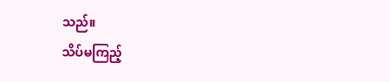သည်။
သိပ်မကြည့်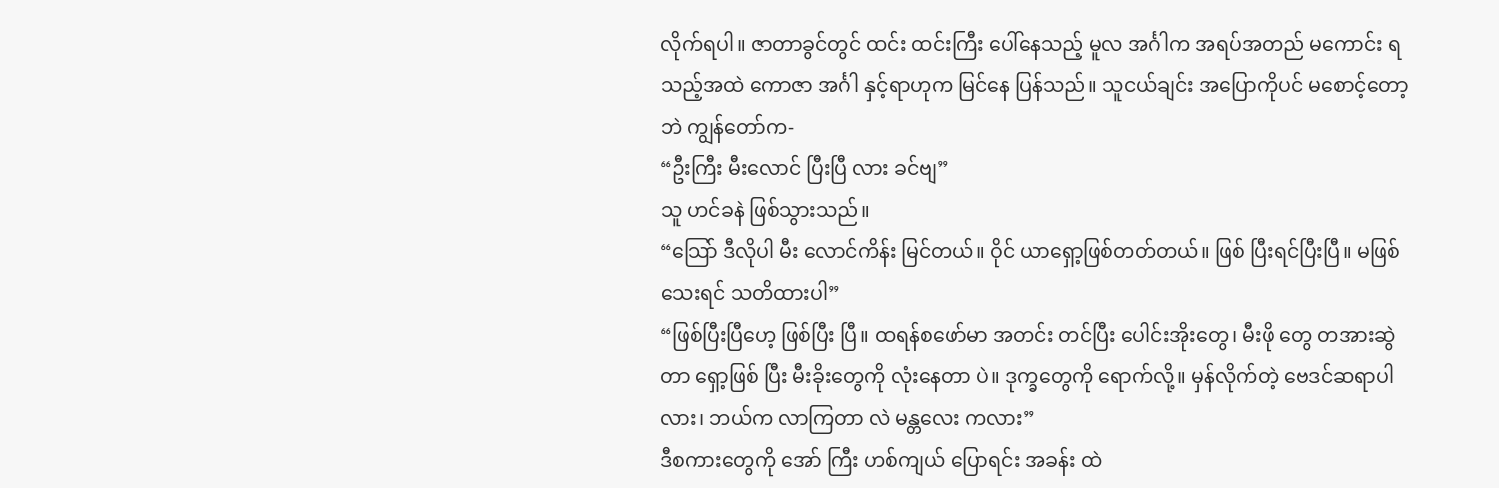လိုက်ရပါ။ ဇာတာခွင်တွင် ထင်း ထင်းကြီး ပေါ်နေသည့် မူလ အင်္ဂါက အရပ်အတည် မကောင်း ရသည့်အထဲ ကောဇာ အင်္ဂါ နှင့်ရာဟုက မြင်နေ ပြန်သည်။ သူငယ်ချင်း အပြောကိုပင် မစောင့်တော့ဘဲ ကျွန်တော်က-
“ဦးကြီး မီးလောင် ပြီးပြီ လား ခင်ဗျ”
သူ ဟင်ခနဲ ဖြစ်သွားသည်။
“သြော် ဒီလိုပါ မီး လောင်ကိန်း မြင်တယ်။ ဝိုင် ယာရှော့ဖြစ်တတ်တယ်။ ဖြစ် ပြီးရင်ပြီးပြီ။ မဖြစ် သေးရင် သတိထားပါ”
“ဖြစ်ပြီးပြီဟေ့ ဖြစ်ပြီး ပြီ။ ထရန်စဖော်မာ အတင်း တင်ပြီး ပေါင်းအိုးတွေ၊ မီးဖို တွေ တအားဆွဲတာ ရှော့ဖြစ် ပြီး မီးခိုးတွေကို လုံးနေတာ ပဲ။ ဒုက္ခတွေကို ရောက်လို့။ မှန်လိုက်တဲ့ ဗေဒင်ဆရာပါ လား၊ ဘယ်က လာကြတာ လဲ မန္တလေး ကလား”
ဒီစကားတွေကို အော် ကြီး ဟစ်ကျယ် ပြောရင်း အခန်း ထဲ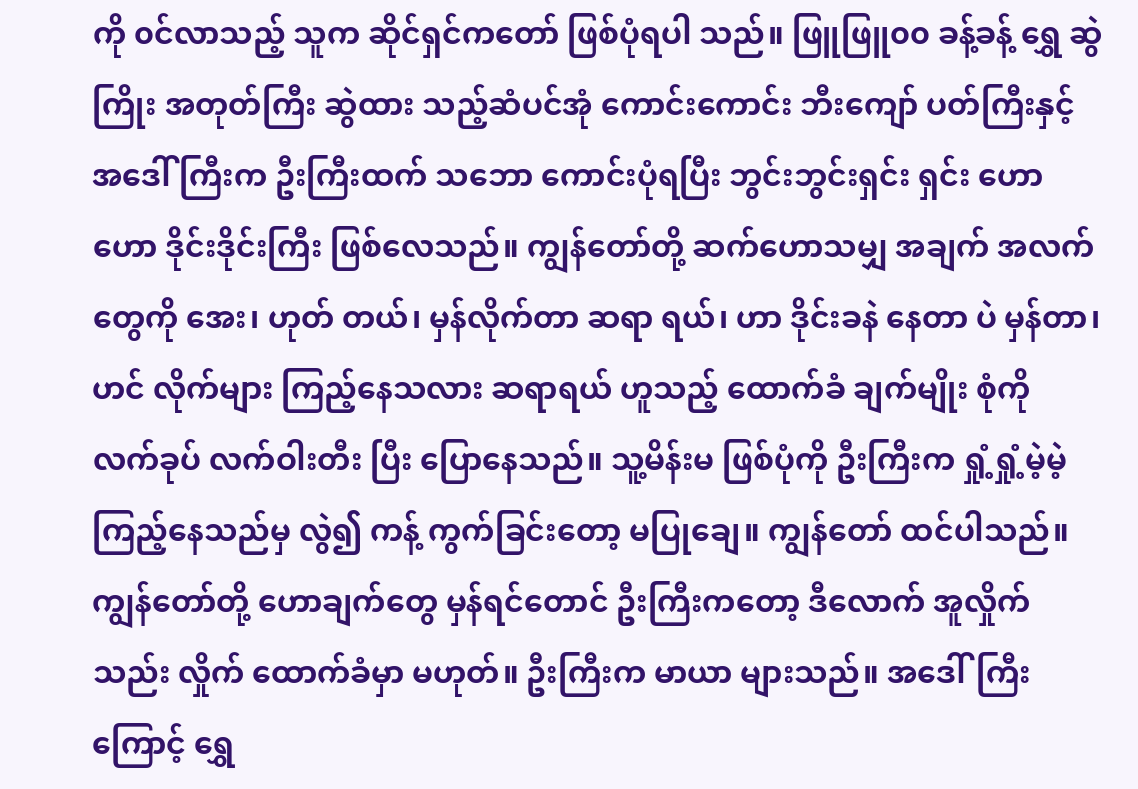ကို ၀င်လာသည့် သူက ဆိုင်ရှင်ကတော် ဖြစ်ပုံရပါ သည်။ ဖြူဖြူ၀၀ ခန့်ခန့် ရွှေ ဆွဲကြိုး အတုတ်ကြီး ဆွဲထား သည့်ဆံပင်အုံ ကောင်းကောင်း ဘီးကျော် ပတ်ကြီးနှင့် အဒေါ် ကြီးက ဦးကြီးထက် သဘော ကောင်းပုံရပြီး ဘွင်းဘွင်းရှင်း ရှင်း ဟောဟော ဒိုင်းဒိုင်းကြီး ဖြစ်လေသည်။ ကျွန်တော်တို့ ဆက်ဟောသမျှ အချက် အလက်တွေကို အေး၊ ဟုတ် တယ်၊ မှန်လိုက်တာ ဆရာ ရယ်၊ ဟာ ဒိုင်းခနဲ နေတာ ပဲ မှန်တာ၊ ဟင် လိုက်များ ကြည့်နေသလား ဆရာရယ် ဟူသည့် ထောက်ခံ ချက်မျိုး စုံကို လက်ခုပ် လက်ဝါးတီး ပြီး ပြောနေသည်။ သူ့မိန်းမ ဖြစ်ပုံကို ဦးကြီးက ရှုံ့ရှုံ့မဲ့မဲ့ ကြည့်နေသည်မှ လွဲ၍ ကန့် ကွက်ခြင်းတော့ မပြုချေ။ ကျွန်တော် ထင်ပါသည်။ ကျွန်တော်တို့ ဟောချက်တွေ မှန်ရင်တောင် ဦးကြီးကတော့ ဒီလောက် အူလှိုက်သည်း လှိုက် ထောက်ခံမှာ မဟုတ်။ ဦးကြီးက မာယာ များသည်။ အဒေါ်ကြီးကြောင့် ရွှေ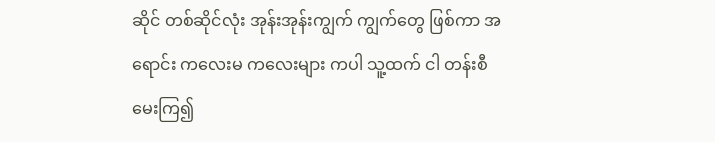ဆိုင် တစ်ဆိုင်လုံး အုန်းအုန်းကျွက် ကျွက်တွေ ဖြစ်ကာ အရောင်း ကလေးမ ကလေးများ ကပါ သူ့ထက် ငါ တန်းစီ မေးကြ၍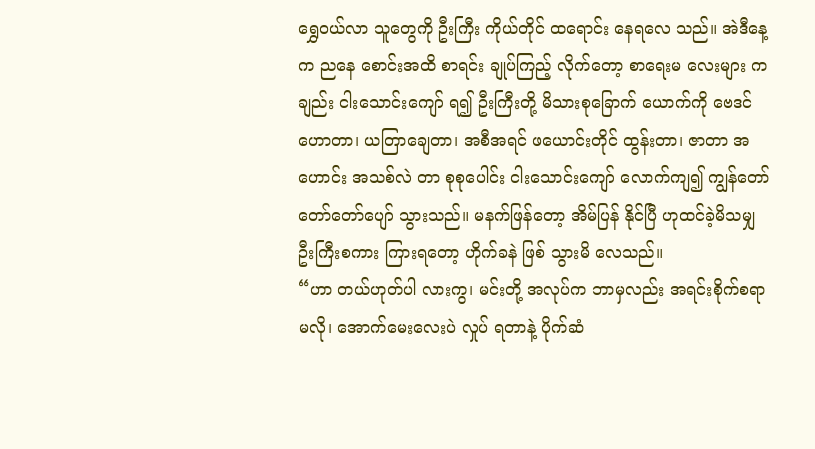ရွှေ၀ယ်လာ သူတွေကို ဦးကြီး ကိုယ်တိုင် ထရောင်း နေရလေ သည်။ အဲဒီနေ့က ညနေ စောင်းအထိ စာရင်း ချုပ်ကြည့် လိုက်တော့ စာရေးမ လေးများ ကချည်း ငါးသောင်းကျော် ရ၍ ဦးကြီးတို့ မိသားစုခြောက် ယောက်ကို ဗေဒင် ဟောတာ၊ ယတြာချေတာ၊ အစီအရင် ဖယောင်းတိုင် ထွန်းတာ၊ ဇာတာ အဟောင်း အသစ်လဲ တာ စုစုပေါင်း ငါးသောင်းကျော် လောက်ကျ၍ ကျွန်တော် တော်တော်ပျော် သွားသည်။ မနက်ဖြန်တော့ အိမ်ပြန် နိုင်ပြီ ဟုထင်ခဲ့မိသမျှ ဦးကြီးစကား ကြားရတော့ ဟိုက်ခနဲ ဖြစ် သွားမိ လေသည်။
“ဟာ တယ်ဟုတ်ပါ လားကွ၊ မင်းတို့ အလုပ်က ဘာမှလည်း အရင်းစိုက်စရာ မလို၊ အောက်မေးလေးပဲ လှုပ် ရတာနဲ့ ပိုက်ဆံ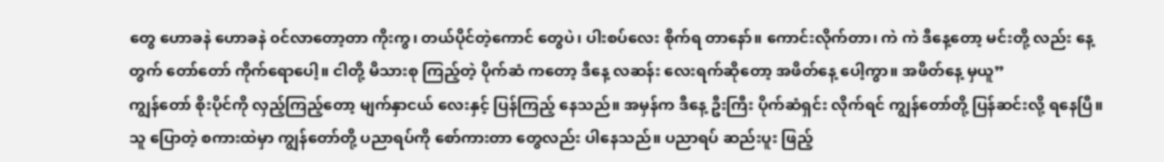တွေ ဟောခနဲ ဟောခနဲ ၀င်လာတော့တာ ကိုးကွ၊ တယ်ပိုင်တဲ့ကောင် တွေပဲ၊ ပါးစပ်လေး စိုက်ရ တာနော်။ ကောင်းလိုက်တာ၊ ကဲ ကဲ ဒီနေ့တော့ မင်းတို့ လည်း နေ့တွက် တော်တော် ကိုက်ရောပေါ့။ ငါတို့ မိသားစု ကြည့်တဲ့ ပိုက်ဆံ ကတော့ ဒီနေ့ လဆန်း လေးရက်ဆိုတော့ အဖိတ်နေ့ ပေါ့ကွာ။ အဖိတ်နေ့ မှယူ”
ကျွန်တော် စိုးပိုင်ကို လှည့်ကြည့်တော့ မျက်နှာငယ် လေးနှင့် ပြန်ကြည့် နေသည်။ အမှန်က ဒီနေ့ ဦးကြီး ပိုက်ဆံရှင်း လိုက်ရင် ကျွန်တော်တို့ ပြန်ဆင်းလို့ ရနေပြီ။ သူ ပြောတဲ့ စကားထဲမှာ ကျွန်တော်တို့ ပညာရပ်ကို စော်ကားတာ တွေလည်း ပါနေသည်။ ပညာရပ် ဆည်းပူး ဖြည့်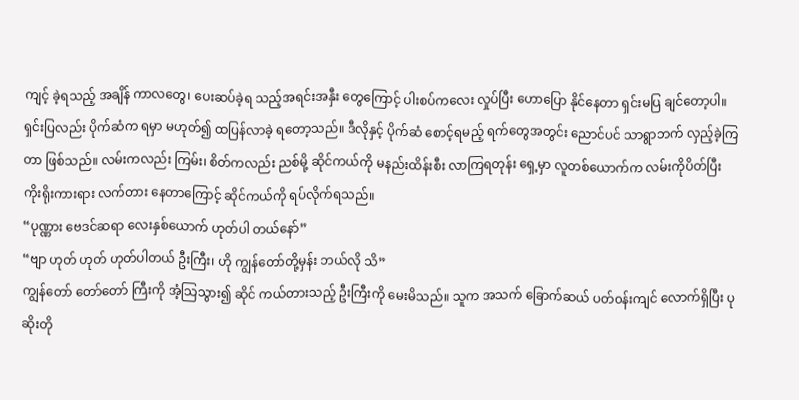ကျင့် ခဲ့ရသည့် အချိန် ကာလတွေ၊ ပေးဆပ်ခဲ့ရ သည့်အရင်းအနှီး တွေကြောင့် ပါးစပ်ကလေး လှုပ်ပြီး ဟောပြော နိုင်နေတာ ရှင်းမပြ ချင်တော့ပါ။ ရှင်းပြလည်း ပိုက်ဆံက ရမှာ မဟုတ်၍ ထပြန်လာခဲ့ ရတော့သည်။ ဒီလိုနှင့် ပိုက်ဆံ စောင့်ရမည့် ရက်တွေအတွင်း ညောင်ပင် သာရွာဘက် လှည့်ခဲ့ကြတာ ဖြစ်သည်။ လမ်းကလည်း ကြမ်း၊ စိတ်ကလည်း ညစ်မို့ ဆိုင်ကယ်ကို မနည်းထိန်းစီး လာကြရတုန်း ရှေ့မှာ လူတစ်ယောက်က လမ်းကိုပိတ်ပြီး ကိုးရိုးကားရား လက်တား နေတာကြောင့် ဆိုင်ကယ်ကို ရပ်လိုက်ရသည်။
“ပုဏ္ဏား ဗေဒင်ဆရာ လေးနှစ်ယောက် ဟုတ်ပါ တယ်နော်”
“ဗျာ ဟုတ် ဟုတ် ဟုတ်ပါတယ် ဦးကြီး၊ ဟို ကျွန်တော်တို့မှန်း ဘယ်လို သိ”
ကျွန်တော် တော်တော် ကြီးကို အံ့သြသွား၍ ဆိုင် ကယ်တားသည့် ဦးကြီးကို မေးမိသည်။ သူက အသက် ခြောက်ဆယ် ပတ်၀န်းကျင် လောက်ရှိပြီး ပုဆိုးတို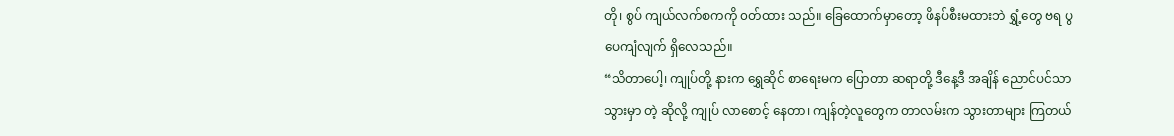တို၊ စွပ် ကျယ်လက်စကကို ၀တ်ထား သည်။ ခြေထောက်မှာတော့ ဖိနပ်စီးမထားဘဲ ရွှံ့တွေ ဗရ ပွပေကျံလျက် ရှိလေသည်။
“သိတာပေါ့၊ ကျုပ်တို့ နားက ရွှေဆိုင် စာရေးမက ပြောတာ ဆရာတို့ ဒီနေ့ဒီ အချိန် ညောင်ပင်သာ သွားမှာ တဲ့ ဆိုလို့ ကျုပ် လာစောင့် နေတာ၊ ကျန်တဲ့လူတွေက တာလမ်းက သွားတာများ ကြတယ်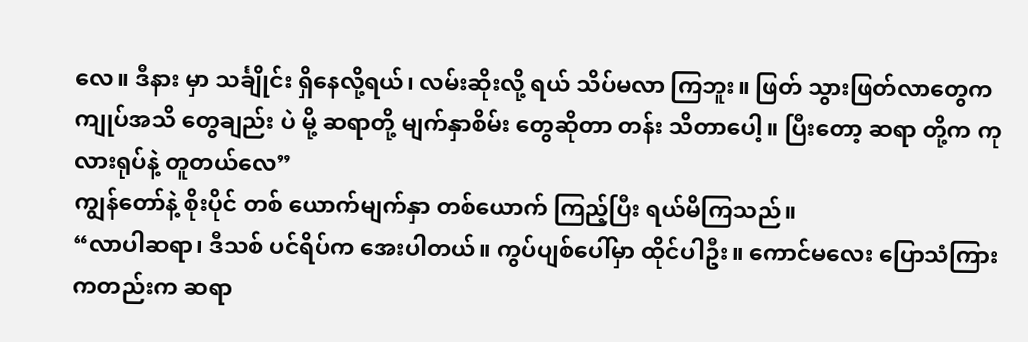လေ။ ဒီနား မှာ သင်္ချိုင်း ရှိနေလို့ရယ်၊ လမ်းဆိုးလို့ ရယ် သိပ်မလာ ကြဘူး။ ဖြတ် သွားဖြတ်လာတွေက ကျုပ်အသိ တွေချည်း ပဲ မို့ ဆရာတို့ မျက်နှာစိမ်း တွေဆိုတာ တန်း သိတာပေါ့။ ပြီးတော့ ဆရာ တို့က ကုလားရုပ်နဲ့ တူတယ်လေ”
ကျွန်တော်နဲ့ စိုးပိုင် တစ် ယောက်မျက်နှာ တစ်ယောက် ကြည့်ပြီး ရယ်မိကြသည်။
“လာပါဆရာ၊ ဒီသစ် ပင်ရိပ်က အေးပါတယ်။ ကွပ်ပျစ်ပေါ်မှာ ထိုင်ပါဦး။ ကောင်မလေး ပြောသံကြား ကတည်းက ဆရာ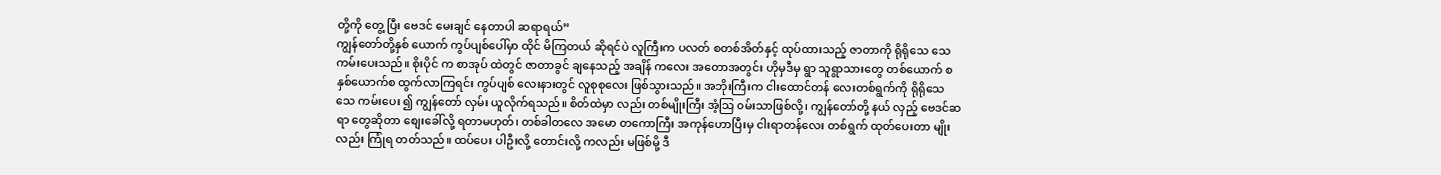တို့ကို တွေ့ ပြီး ဗေဒင် မေးချင် နေတာပါ ဆရာရယ်”
ကျွန်တော်တို့နှစ် ယောက် ကွပ်ပျစ်ပေါ်မှာ ထိုင် မိကြတယ် ဆိုရင်ပဲ လူကြီးက ပလတ် စတစ်အိတ်နှင့် ထုပ်ထားသည့် ဇာတာကို ရိုရိုသေ သေ ကမ်းပေးသည်။ စိုးပိုင် က စာအုပ် ထဲတွင် ဇာတာခွင် ချနေသည့် အချိန် ကလေး အတောအတွင်း ဟိုမှဒီမှ ရွာ သူရွာသားတွေ တစ်ယောက် စနှစ်ယောက်စ ထွက်လာကြရင်း ကွပ်ပျစ် လေးနားတွင် လူစုစုလေး ဖြစ်သွားသည်။ အဘိုးကြီးက ငါးထောင်တန် လေးတစ်ရွက်ကို ရိုရိုသေသေ ကမ်းပေး ၍ ကျွန်တော် လှမ်း ယူလိုက်ရသည်။ စိတ်ထဲမှာ လည်း တစ်မျိုးကြီး အံ့သြ ၀မ်းသာဖြစ်လို့၊ ကျွန်တော်တို့ နယ် လှည့် ဗေဒင်ဆရာ တွေဆိုတာ စျေးခေါ်လို့ ရတာမဟုတ်၊ တစ်ခါတလေ အမော တကောကြီး အကုန်ဟောပြီးမှ ငါးရာတန်လေး တစ်ရွက် ထုတ်ပေးတာ မျိုးလည်း ကြုံရ တတ်သည်။ ထပ်ပေး ပါဦးလို့ တောင်းလို့ ကလည်း မဖြစ်မို့ ဒီ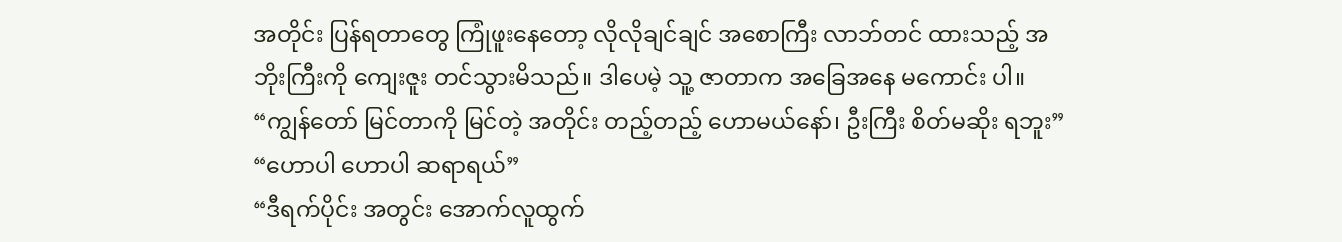အတိုင်း ပြန်ရတာတွေ ကြုံဖူးနေတော့ လိုလိုချင်ချင် အစောကြီး လာဘ်တင် ထားသည့် အဘိုးကြီးကို ကျေးဇူး တင်သွားမိသည်။ ဒါပေမဲ့ သူ့ ဇာတာက အခြေအနေ မကောင်း ပါ။
“ကျွန်တော် မြင်တာကို မြင်တဲ့ အတိုင်း တည့်တည့် ဟောမယ်နော်၊ ဦးကြီး စိတ်မဆိုး ရဘူး”
“ဟောပါ ဟောပါ ဆရာရယ်”
“ဒီရက်ပိုင်း အတွင်း အောက်လူထွက်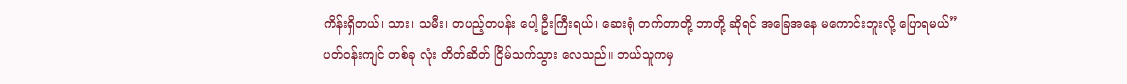ကိန်းရှိတယ်၊ သား၊ သမီး၊ တပည့်တပန်း ပေါ့ ဦးကြီးရယ်၊ ဆေးရုံ တက်တာတို့ ဘာတို့ ဆိုရင် အခြေအနေ မကောင်းဘူးလို့ ပြောရမယ်”
ပတ်၀န်းကျင် တစ်ခု လုံး တိတ်ဆိတ် ငြိမ်သက်သွား လေသည်။ ဘယ်သူကမှ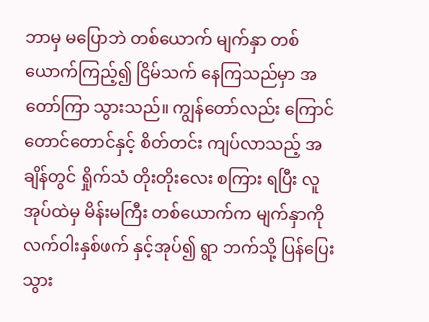ဘာမှ မပြောဘဲ တစ်ယောက် မျက်နှာ တစ်ယောက်ကြည့်၍ ငြိမ်သက် နေကြသည်မှာ အတော်ကြာ သွားသည်။ ကျွန်တော်လည်း ကြောင် တောင်တောင်နှင့် စိတ်တင်း ကျပ်လာသည့် အချိန်တွင် ရှိုက်သံ တိုးတိုးလေး စကြား ရပြီး လူအုပ်ထဲမှ မိန်းမကြီး တစ်ယောက်က မျက်နှာကို လက်ဝါးနှစ်ဖက် နှင့်အုပ်၍ ရွာ ဘက်သို့ ပြန်ပြေး သွား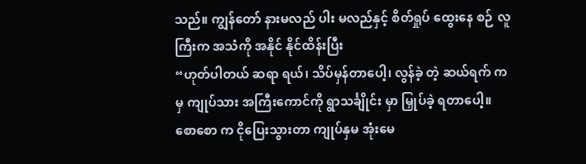သည်။ ကျွန်တော် နားမလည် ပါး မလည်နှင့် စိတ်ရှုပ် ထွေးနေ စဉ် လူကြီးက အသံကို အနိုင် နိုင်ထိန်းပြီး
“ဟုတ်ပါတယ် ဆရာ ရယ်၊ သိပ်မှန်တာပေါ့၊ လွန်ခဲ့ တဲ့ ဆယ်ရက် ကမှ ကျုပ်သား အကြီးကောင်ကို ရွာသင်္ချိုင်း မှာ မြှုပ်ခဲ့ ရတာပေါ့။ စောစော က ငိုပြေးသွားတာ ကျုပ်နှမ အုံးမေ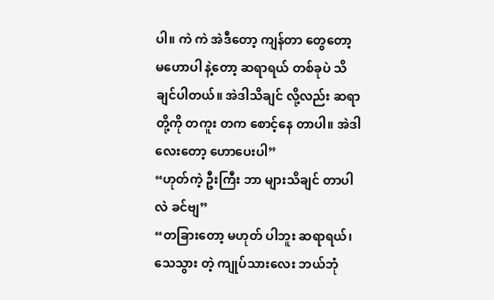ပါ။ ကဲ ကဲ အဲဒီတော့ ကျန်တာ တွေတော့ မဟောပါ နဲ့တော့ ဆရာရယ် တစ်ခုပဲ သိချင်ပါတယ်။ အဲဒါသိချင် လို့လည်း ဆရာတို့ကို တကူး တက စောင့်နေ တာပါ။ အဲဒါ လေးတော့ ဟောပေးပါ”
“ဟုတ်ကဲ့ ဦးကြီး ဘာ များသိချင် တာပါလဲ ခင်ဗျ”
“တခြားတော့ မဟုတ် ပါဘူး ဆရာရယ်၊ သေသွား တဲ့ ကျုပ်သားလေး ဘယ်ဘုံ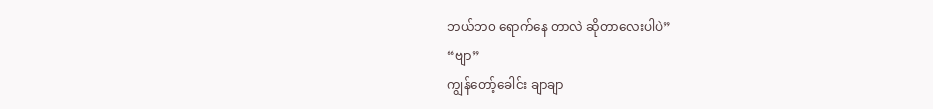ဘယ်ဘ၀ ရောက်နေ တာလဲ ဆိုတာလေးပါပဲ”
“ဗျာ”
ကျွန်တော့်ခေါင်း ချာချာ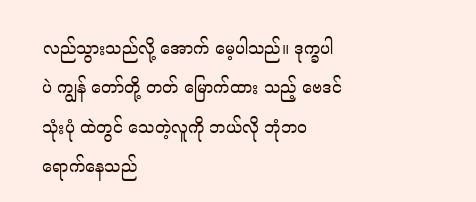လည်သွားသည်လို့ အောက် မေ့ပါသည်။ ဒုက္ခပါပဲ ကျွန် တော်တို့ တတ် မြောက်ထား သည့် ဗေဒင် သုံးပုံ ထဲတွင် သေတဲ့လူကို ဘယ်လို ဘုံဘ၀ ရောက်နေသည်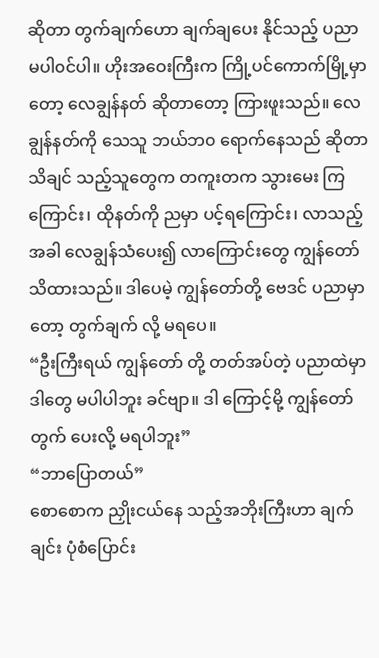ဆိုတာ တွက်ချက်ဟော ချက်ချပေး နိုင်သည့် ပညာ မပါ၀င်ပါ။ ဟိုးအဝေးကြီးက ကြို့ပင်ကောက်မြို့မှာ တော့ လေချွန်နတ် ဆိုတာတော့ ကြားဖူးသည်။ လေချွန်နတ်ကို သေသူ ဘယ်ဘ၀ ရောက်နေသည် ဆိုတာ သိချင် သည့်သူတွေက တကူးတက သွားမေး ကြကြောင်း၊ ထိုနတ်ကို ညမှာ ပင့်ရကြောင်း၊ လာသည့်အခါ လေချွန်သံပေး၍ လာကြောင်းတွေ ကျွန်တော် သိထားသည်။ ဒါပေမဲ့ ကျွန်တော်တို့ ဗေဒင် ပညာမှာ တော့ တွက်ချက် လို့ မရပေ။
“ဦးကြီးရယ် ကျွန်တော် တို့ တတ်အပ်တဲ့ ပညာထဲမှာ ဒါတွေ မပါပါဘူး ခင်ဗျာ။ ဒါ ကြောင့်မို့ ကျွန်တော် တွက် ပေးလို့ မရပါဘူး”
“ဘာပြောတယ်”
စောစောက ညှိုးငယ်နေ သည့်အဘိုးကြီးဟာ ချက်ချင်း ပုံစံပြောင်း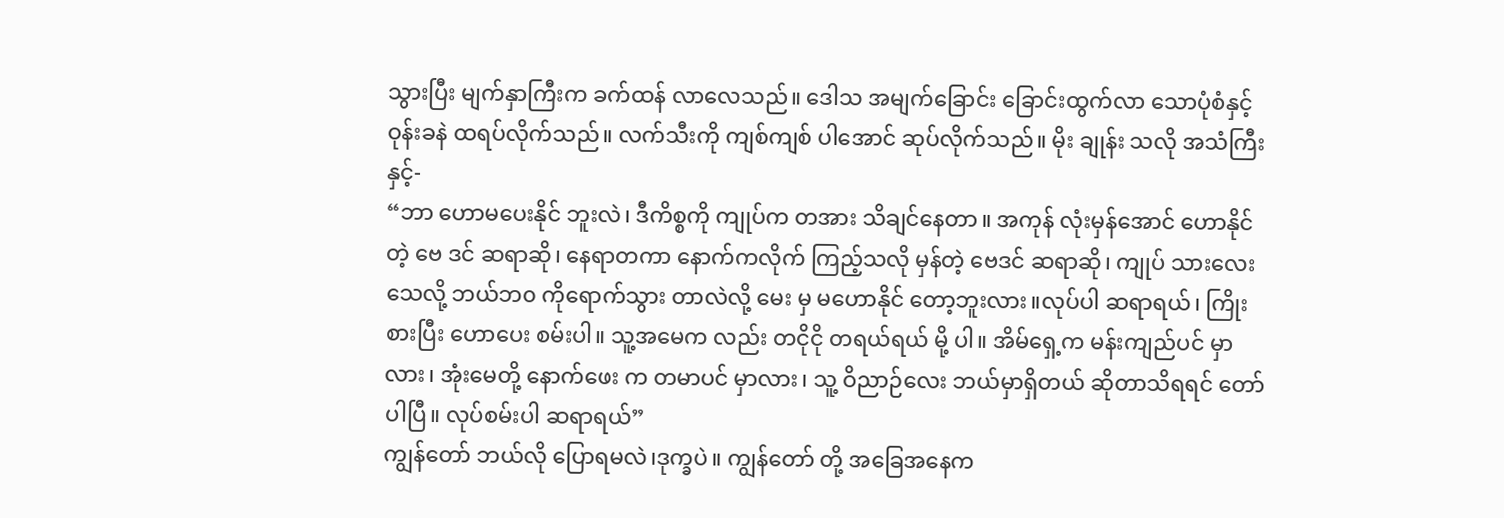သွားပြီး မျက်နှာကြီးက ခက်ထန် လာလေသည်။ ဒေါသ အမျက်ခြောင်း ခြောင်းထွက်လာ သောပုံစံနှင့် ဝုန်းခနဲ ထရပ်လိုက်သည်။ လက်သီးကို ကျစ်ကျစ် ပါအောင် ဆုပ်လိုက်သည်။ မိုး ချုန်း သလို အသံကြီးနှင့်-
“ဘာ ဟောမပေးနိုင် ဘူးလဲ၊ ဒီကိစ္စကို ကျုပ်က တအား သိချင်နေတာ။ အကုန် လုံးမှန်အောင် ဟောနိုင် တဲ့ ဗေ ဒင် ဆရာဆို၊ နေရာတကာ နောက်ကလိုက် ကြည့်သလို မှန်တဲ့ ဗေဒင် ဆရာဆို၊ ကျုပ် သားလေး သေလို့ ဘယ်ဘ၀ ကိုရောက်သွား တာလဲလို့ မေး မှ မဟောနိုင် တော့ဘူးလား။လုပ်ပါ ဆရာရယ်၊ ကြိုးစားပြီး ဟောပေး စမ်းပါ။ သူ့အမေက လည်း တငိုငို တရယ်ရယ် မို့ ပါ။ အိမ်ရှေ့က မန်းကျည်ပင် မှာလား၊ အုံးမေတို့ နောက်ဖေး က တမာပင် မှာလား၊ သူ့ ဝိညာဉ်လေး ဘယ်မှာရှိတယ် ဆိုတာသိရရင် တော်ပါပြီ။ လုပ်စမ်းပါ ဆရာရယ်”
ကျွန်တော် ဘယ်လို ပြောရမလဲ၊ဒုက္ခပဲ။ ကျွန်တော် တို့ အခြေအနေက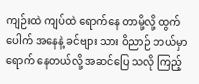ကျဉ်းထဲ ကျပ်ထဲ ရောက်နေ တာမို့လို့ ထွက်ပေါက် အနေနဲ့ ခင်ဗျား သား ဝိညာဉ် ဘယ်မှာရောက် နေတယ်လို့ အဆင်ပြေ သလို ကြည့်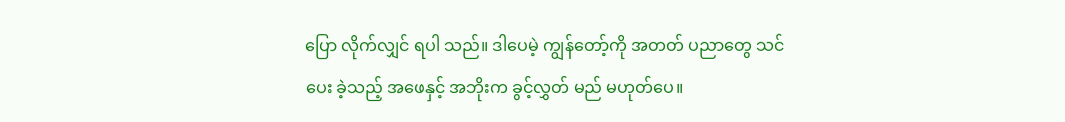ပြော လိုက်လျှင် ရပါ သည်။ ဒါပေမဲ့ ကျွန်တော့်ကို အတတ် ပညာတွေ သင်ပေး ခဲ့သည့် အဖေနှင့် အဘိုးက ခွင့်လွှတ် မည် မဟုတ်ပေ။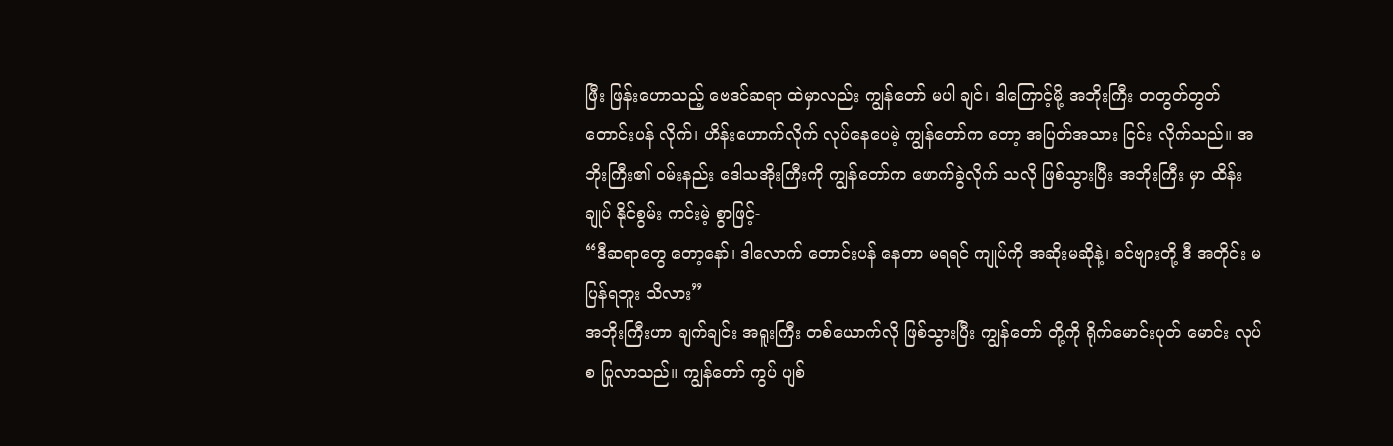ဖြီး ဖြန်းဟောသည့် ဗေဒင်ဆရာ ထဲမှာလည်း ကျွန်တော် မပါ ချင်၊ ဒါကြောင့်မို့ အဘိုးကြီး တတွတ်တွတ် တောင်းပန် လိုက်၊ ဟိန်းဟောက်လိုက် လုပ်နေပေမဲ့ ကျွန်တော်က တော့ အပြတ်အသား ငြင်း လိုက်သည်။ အဘိုးကြီး၏ ၀မ်းနည်း ဒေါသအိုးကြီးကို ကျွန်တော်က ဖောက်ခွဲလိုက် သလို ဖြစ်သွားပြီး အဘိုးကြီး မှာ ထိန်းချုပ် နိုင်စွမ်း ကင်းမဲ့ စွာဖြင့်-
“ဒီဆရာတွေ တော့နော်၊ ဒါလောက် တောင်းပန် နေတာ မရရင် ကျုပ်ကို အဆိုးမဆိုနဲ့၊ ခင်ဗျားတို့ ဒီ အတိုင်း မပြန်ရဘူး သိလား”
အဘိုးကြီးဟာ ချက်ချင်း အရူးကြီး တစ်ယောက်လို ဖြစ်သွားပြီး ကျွန်တော် တို့ကို ရိုက်မောင်းပုတ် မောင်း လုပ်စ ပြုလာသည်။ ကျွန်တော် ကွပ် ပျစ်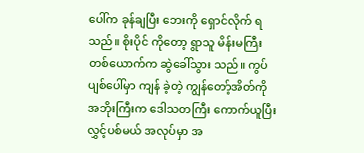ပေါ်က ခုန်ချပြီး ဘေးကို ရှောင်လိုက် ရသည်။ စိုးပိုင် ကိုတော့ ရွာသူ မိန်းမကြီး တစ်ယောက်က ဆွဲခေါ်သွား သည်။ ကွပ်ပျစ်ပေါ်မှာ ကျန် ခဲ့တဲ့ ကျွန်တော့်အိတ်ကို အဘိုးကြီးက ဒေါသတကြီး ကောက်ယူပြီး လွှင့်ပစ်မယ် အလုပ်မှာ အ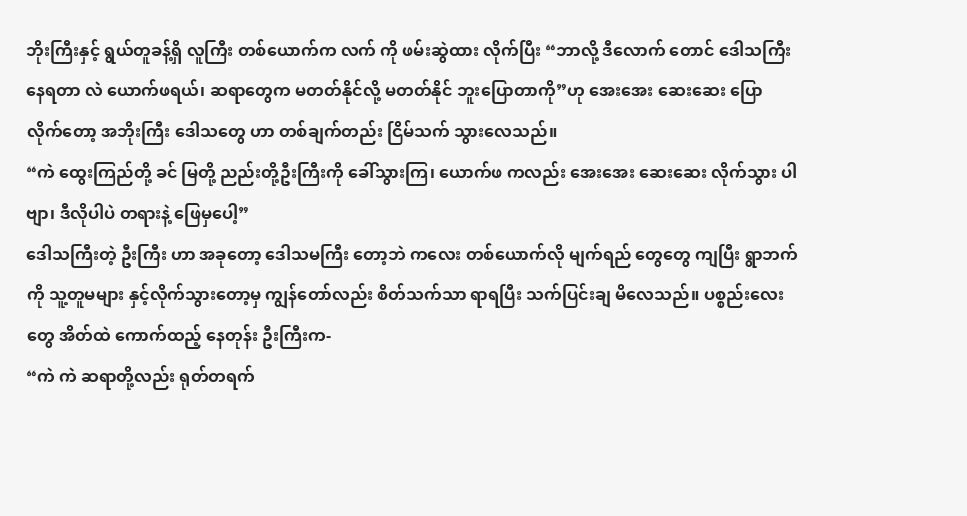ဘိုးကြီးနှင့် ရွယ်တူခန့်ရှိ လူကြီး တစ်ယောက်က လက် ကို ဖမ်းဆွဲထား လိုက်ပြီး “ဘာလို့ ဒီလောက် တောင် ဒေါသကြီး နေရတာ လဲ ယောက်ဖရယ်၊ ဆရာတွေက မတတ်နိုင်လို့ မတတ်နိုင် ဘူးပြောတာကို”ဟု အေးအေး ဆေးဆေး ပြောလိုက်တော့ အဘိုးကြီး ဒေါသတွေ ဟာ တစ်ချက်တည်း ငြိမ်သက် သွားလေသည်။
“ကဲ ထွေးကြည်တို့ ခင် မြတို့ ညည်းတို့ဦးကြီးကို ခေါ်သွားကြ၊ ယောက်ဖ ကလည်း အေးအေး ဆေးဆေး လိုက်သွား ပါဗျာ၊ ဒီလိုပါပဲ တရားနဲ့ ဖြေမှပေါ့”
ဒေါသကြီးတဲ့ ဦးကြီး ဟာ အခုတော့ ဒေါသမကြီး တော့ဘဲ ကလေး တစ်ယောက်လို မျက်ရည် တွေတွေ ကျပြီး ရွာဘက်ကို သူ့တူမများ နှင့်လိုက်သွားတော့မှ ကျွန်တော်လည်း စိတ်သက်သာ ရာရပြီး သက်ပြင်းချ မိလေသည်။ ပစ္စည်းလေးတွေ အိတ်ထဲ ကောက်ထည့် နေတုန်း ဦးကြီးက-
“ကဲ ကဲ ဆရာတို့လည်း ရုတ်တရက်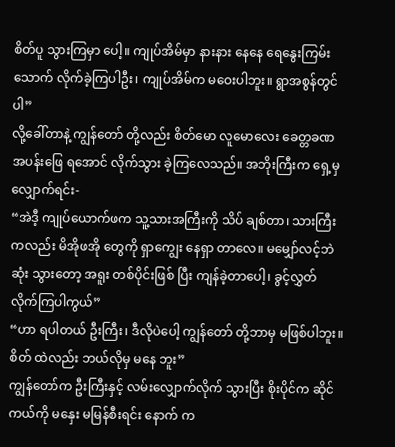စိတ်ပူ သွားကြမှာ ပေါ့။ ကျုပ်အိမ်မှာ နားနား နေနေ ရေနွေးကြမ်းသောက် လိုက်ခဲ့ကြပါဦး၊ ကျုပ်အိမ်က မဝေးပါဘူး။ ရွာအစွန်တွင် ပါ”
လို့ခေါ်တာနဲ့ ကျွန်တော် တို့လည်း စိတ်မော လူမောလေး ခေတ္တခဏ အပန်းဖြေ ရအောင် လိုက်သွား ခဲ့ကြလေသည်။ အဘိုးကြီးက ရှေ့မှလျှောက်ရင်း-
“အဲဒီ့ ကျုပ်ယောက်ဖက သူ့သားအကြီးကို သိပ် ချစ်တာ၊ သားကြီး ကလည်း မိအိုဖအို တွေကို ရှာကျွေး နေရှာ တာလေ။ မမျှော်လင့်ဘဲ ဆုံး သွားတော့ အရူး တစ်ပိုင်းဖြစ် ပြီး ကျန်ခဲ့တာပေါ့၊ ခွင့်လွှတ် လိုက်ကြပါကွယ်”
“ဟာ ရပါတယ် ဦးကြီး၊ ဒီလိုပဲပေါ့ ကျွန်တော် တို့ဘာမှ မဖြစ်ပါဘူး။ စိတ် ထဲလည်း ဘယ်လိုမှ မနေ ဘူး”
ကျွန်တော်က ဦးကြီးနှင့် လမ်းလျှောက်လိုက် သွားပြီး စိုးပိုင်က ဆိုင်ကယ်ကို မနှေး မမြန်စီးရင်း နောက် က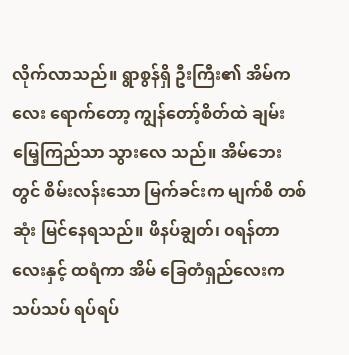လိုက်လာသည်။ ရွာစွန်ရှိ ဦးကြီး၏ အိမ်ကလေး ရောက်တော့ ကျွန်တော့်စိတ်ထဲ ချမ်းမြေ့ကြည်သာ သွားလေ သည်။ အိမ်ဘေးတွင် စိမ်းလန်းသော မြက်ခင်းက မျက်စိ တစ်ဆုံး မြင်နေရသည်။ ဖိနပ်ချွတ်၊ ၀ရန်တာလေးနှင့် ထရံကာ အိမ် ခြေတံရှည်လေးက သပ်သပ် ရပ်ရပ်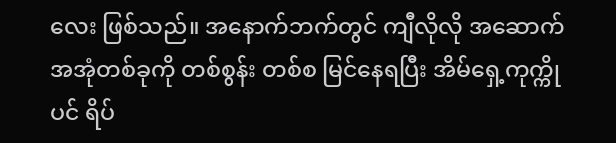လေး ဖြစ်သည်။ အနောက်ဘက်တွင် ကျီလိုလို အဆောက် အအုံတစ်ခုကို တစ်စွန်း တစ်စ မြင်နေရပြီး အိမ်ရှေ့ကုက္ကိုပင် ရိပ်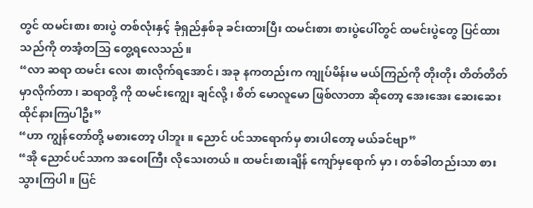တွင် ထမင်းစား စားပွဲ တစ်လုံးနှင့် ခုံရှည်နှစ်ခု ခင်းထားပြီး ထမင်းစား စားပွဲပေါ်တွင် ထမင်းပွဲတွေ ပြင်ထားသည်ကို တအံ့တသြ တွေ့ရလေသည်။
“လာ ဆရာ ထမင်း လေး စားလိုက်ရအောင်၊ အခု နကတည်းက ကျုပ်မိန်းမ မယ်ကြည်ကို တိုးတိုး တိတ်တိတ် မှာလိုက်တာ၊ ဆရာတို့ ကို ထမင်းကျွေး ချင်လို့၊ စိတ် မောလူမော ဖြစ်လာတာ ဆိုတော့ အေးအေး ဆေးဆေး ထိုင်နားကြပါဦး”
“ဟာ ကျွန်တော်တို့ မစားတော့ ပါဘူး။ ညောင် ပင်သာရောက်မှ စားပါတော့ မယ်ခင်ဗျာ”
“အို ညောင်ပင်သာက အဝေးကြီး လိုသေးတယ်။ ထမင်းစားချိန် ကျော်မှရောက် မှာ၊ တစ်ခါတည်းသာ စားသွားကြပါ။ ပြင်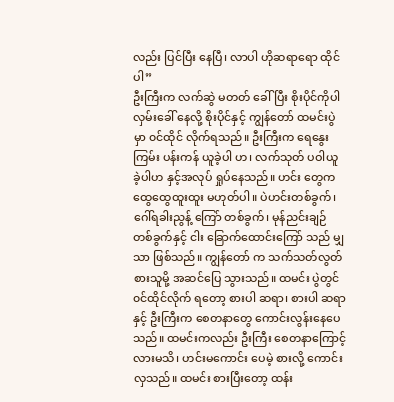လည်း ပြင်ပြီး နေပြီ၊ လာပါ ဟိုဆရာရော ထိုင်ပါ”
ဦးကြီးက လက်ဆွဲ မတတ် ခေါ်ပြီး စိုးပိုင်ကိုပါ လှမ်းခေါ် နေလို့ စိုးပိုင်နှင့် ကျွန်တော် ထမင်းပွဲမှာ ၀င်ထိုင် လိုက်ရသည်။ ဦးကြီးက ရေနွေးကြမ်း ပန်းကန် ယူခဲ့ပါ ဟ၊ လက်သုတ် ပဝါယူ ခဲ့ပါဟ နှင့်အလုပ် ရှုပ်နေသည်။ ဟင်း တွေက ထွေထွေထူးထူး မဟုတ်ပါ။ ပဲဟင်းတစ်ခွက်၊ ဂေါ်ရခါးညွန့် ကြော် တစ်ခွက်၊ မုန်ညင်းချဉ် တစ်ခွက်နှင့် ငါး ခြောက်ထောင်းကြော် သည် မျှသာ ဖြစ်သည်။ ကျွန်တော် က သက်သတ်လွတ် စားသူမို့ အဆင်ပြေ သွားသည်။ ထမင်း ပွဲတွင် ၀င်ထိုင်လိုက် ရတော့ စားပါ ဆရာ၊ စားပါ ဆရာနှင့် ဦးကြီးက စေတနာတွေ ကောင်းလွန်းနေပေ သည်။ ထမင်းကလည်း ဦးကြီး စေတနာကြောင့် လားမသိ၊ ဟင်းမကောင်း ပေမဲ့ စားလို့ ကောင်းလှသည်။ ထမင်း စားပြီးတော့ ထန်း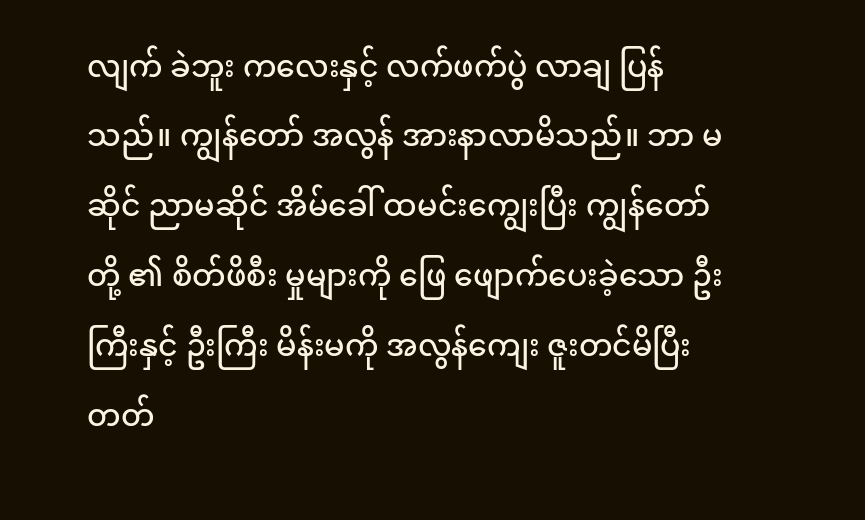လျက် ခဲဘူး ကလေးနှင့် လက်ဖက်ပွဲ လာချ ပြန်သည်။ ကျွန်တော် အလွန် အားနာလာမိသည်။ ဘာ မဆိုင် ညာမဆိုင် အိမ်ခေါ် ထမင်းကျွေးပြီး ကျွန်တော်တို့ ၏ စိတ်ဖိစီး မှုများကို ဖြေ ဖျောက်ပေးခဲ့သော ဦးကြီးနှင့် ဦးကြီး မိန်းမကို အလွန်ကျေး ဇူးတင်မိပြီး တတ်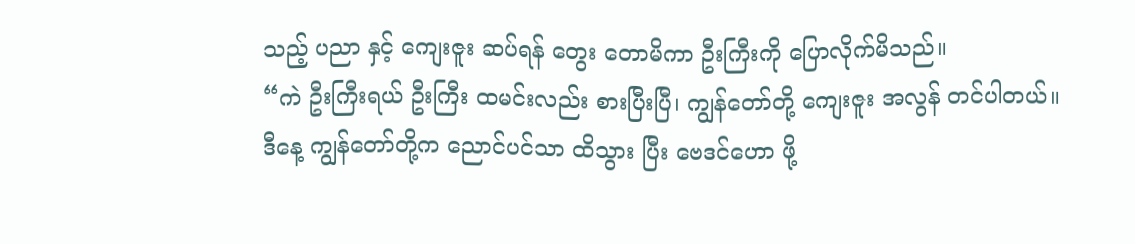သည့် ပညာ နှင့် ကျေးဇူး ဆပ်ရန် တွေး တောမိကာ ဦးကြီးကို ပြောလိုက်မိသည်။
“ကဲ ဦးကြီးရယ် ဦးကြီး ထမင်းလည်း စားပြီးပြီ၊ ကျွန်တော်တို့ ကျေးဇူး အလွန် တင်ပါတယ်။ ဒီနေ့ ကျွန်တော်တို့က ညောင်ပင်သာ ထိသွား ပြီး ဗေဒင်ဟော ဖို့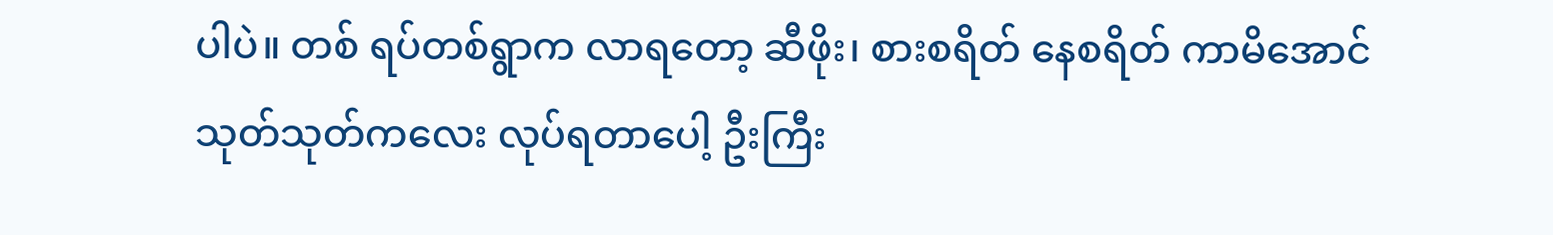ပါပဲ။ တစ် ရပ်တစ်ရွာက လာရတော့ ဆီဖိုး၊ စားစရိတ် နေစရိတ် ကာမိအောင် သုတ်သုတ်ကလေး လုပ်ရတာပေါ့ ဦးကြီး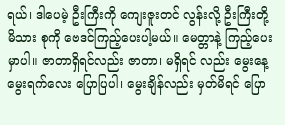ရယ်၊ ဒါပေမဲ့ ဦးကြီးကို ကျေးဇူးတင် လွန်းလို့ ဦးကြီးတို့မိသား စုကို ဗေဒင်ကြည့်ပေးပါ့မယ်။ မေတ္တာနဲ့ ကြည့်ပေးမှာပါ။ ဇာတာရှိရင်လည်း ဇာတာ၊ မရှိရင် လည်း မွေးနေ့ မွေးရက်လေး ပြောပြပါ၊ မွေးချိန်လည်း မှတ်မိရင် ပြော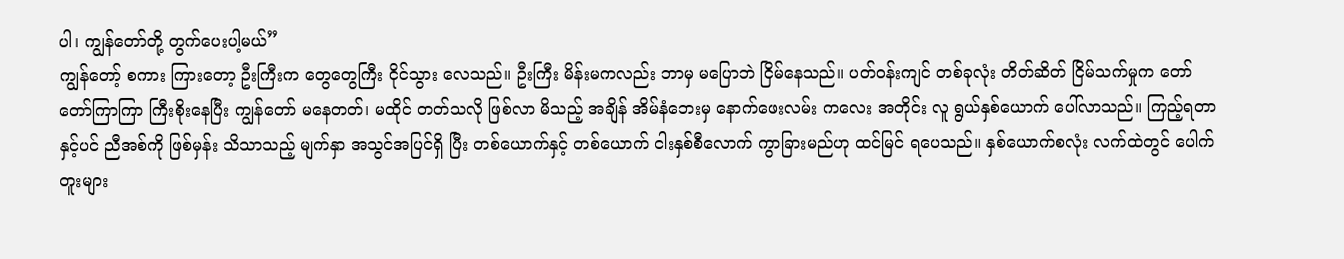ပါ၊ ကျွန်တော်တို့ တွက်ပေးပါ့မယ်”
ကျွန်တော့် စကား ကြားတော့ ဦးကြီးက တွေတွေကြီး ငိုင်သွား လေသည်။ ဦးကြီး မိန်းမကလည်း ဘာမှ မပြောဘဲ ငြိမ်နေသည်။ ပတ်၀န်းကျင် တစ်ခုလုံး တိတ်ဆိတ် ငြိမ်သက်မှုက တော်တော်ကြာကြာ ကြီးစိုးနေပြီး ကျွန်တော် မနေတတ်၊ မထိုင် တတ်သလို ဖြစ်လာ မိသည့် အချိန် အိမ်နံဘေးမှ နောက်ဖေးလမ်း ကလေး အတိုင်း လူ ရွယ်နှစ်ယောက် ပေါ်လာသည်။ ကြည့်ရတာနှင့်ပင် ညီအစ်ကို ဖြစ်မှန်း သိသာသည့် မျက်နှာ အသွင်အပြင်ရှိ ပြီး တစ်ယောက်နှင့် တစ်ယောက် ငါးနှစ်စီလောက် ကွာခြားမည်ဟု ထင်မြင် ရပေသည်။ နှစ်ယောက်စလုံး လက်ထဲတွင် ပေါက်တူးများ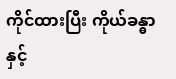ကိုင်ထားပြီး ကိုယ်ခန္ဓာနှင့်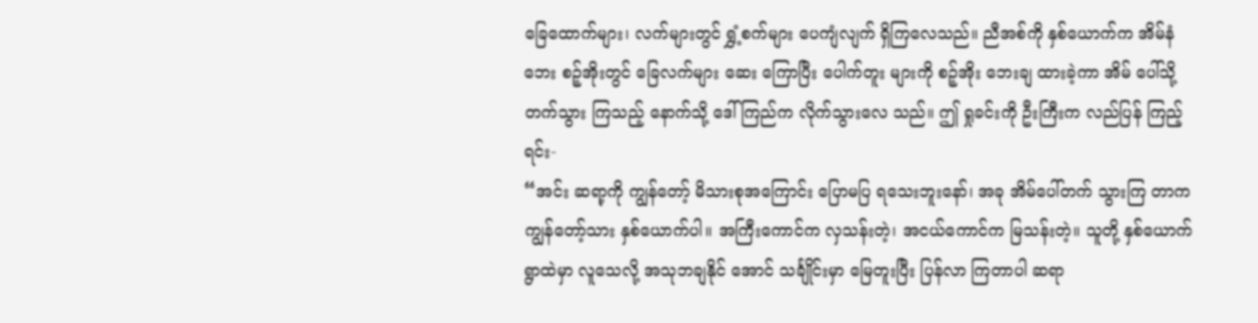ခြေထောက်များ၊ လက်များတွင် ရွှံ့စက်များ ပေကျံလျက် ရှိကြလေသည်။ ညီအစ်ကို နှစ်ယောက်က အိမ်နံဘေး စဉ့်အိုးတွင် ခြေလက်များ ဆေး ကြောပြီး ပေါက်တူး များကို စဉ့်အိုး ဘေးချ ထားခဲ့ကာ အိမ် ပေါ်သို့ တက်သွား ကြသည့် နောက်သို့ ဒေါ်ကြည်က လိုက်သွားလေ သည်။ ဤ ရှုခင်းကို ဦးကြီးက လည်ပြန် ကြည့်ရင်း-
“အင်း ဆရာ့ကို ကျွန်တော့် မိသားစုအကြောင်း ပြောမပြ ရသေးဘူးနော်၊ အခု အိမ်ပေါ်တက် သွားကြ တာက ကျွန်တော့်သား နှစ်ယောက်ပါ။ အကြီးကောင်က လှသန်းတဲ့၊ အငယ်ကောင်က မြသန်းတဲ့။ သူတို့ နှစ်ယောက် ရွာထဲမှာ လူသေလို့ အသုဘချနိုင် အောင် သင်္ချိုင်းမှာ မြေတူးပြီး ပြန်လာ ကြတာပါ ဆရာ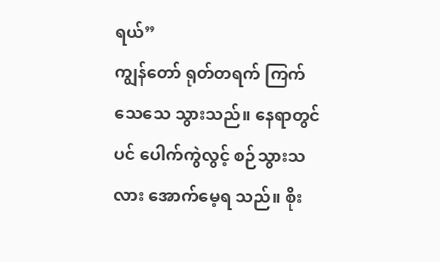ရယ်”
ကျွန်တော် ရုတ်တရက် ကြက်သေသေ သွားသည်။ နေရာတွင်ပင် ပေါက်ကွဲလွင့် စဉ်သွားသလား အောက်မေ့ရ သည်။ စိုး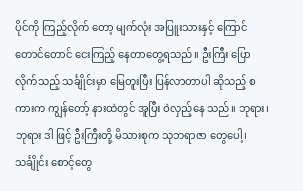ပိုင်ကို ကြည့်လိုက် တော့ မျက်လုံး အပြူးသားနှင့် ကြောင်တောင်တောင် ငေးကြည့် နေတာတွေ့ရသည်။ ဦးကြီး ပြောလိုက်သည့် သင်္ချိုင်းမှာ မြေတူးပြီး ပြန်လာတာပါ ဆိုသည့် စကားက ကျွန်တော့် နားထဲတွင် အူပြီး ဝဲလှည့်နေ သည်။ ဘုရား၊ ဘုရား ဒါ ဖြင့် ဦးကြီးတို့ မိသားစုက သုဘရာဇာ တွေပေါ့၊ သင်္ချိုင်း စောင့်တွေ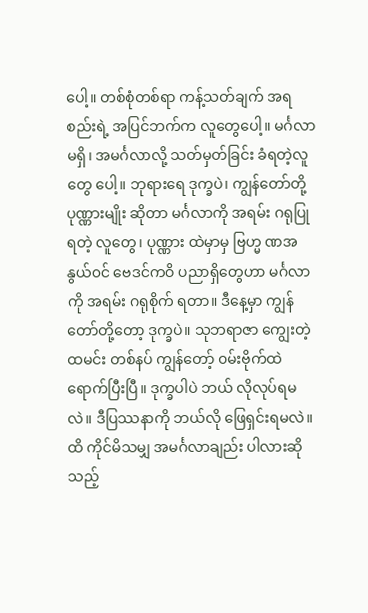ပေါ့။ တစ်စုံတစ်ရာ ကန့်သတ်ချက် အရ စည်းရဲ့ အပြင်ဘက်က လူတွေပေါ့။ မင်္ဂလာ မရှိ၊ အမင်္ဂလာလို့ သတ်မှတ်ခြင်း ခံရတဲ့လူတွေ ပေါ့။ ဘုရားရေ ဒုက္ခပဲ၊ ကျွန်တော်တို့ ပုဏ္ဏားမျိုး ဆိုတာ မင်္ဂလာကို အရမ်း ဂရုပြုရတဲ့ လူတွေ၊ ပုဏ္ဏား ထဲမှာမှ ဗြဟ္မ ဏအနွယ်၀င် ဗေဒင်ကဝိ ပညာရှိတွေဟာ မင်္ဂလာကို အရမ်း ဂရုစိုက် ရတာ။ ဒီနေ့မှာ ကျွန်တော်တို့တော့ ဒုက္ခပဲ။ သုဘရာဇာ ကျွေးတဲ့ ထမင်း တစ်နပ် ကျွန်တော့် ၀မ်းဗိုက်ထဲ ရောက်ပြီးပြီ။ ဒုက္ခပါပဲ ဘယ် လိုလုပ်ရမလဲ။ ဒီပြဿနာကို ဘယ်လို ဖြေရှင်းရမလဲ။ ထိ ကိုင်မိသမျှ အမင်္ဂလာချည်း ပါလားဆိုသည့်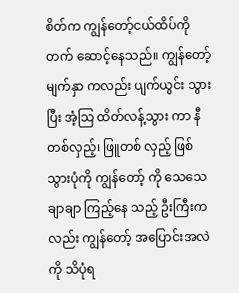စိတ်က ကျွန်တော့်ငယ်ထိပ်ကို တက် ဆောင့်နေသည်။ ကျွန်တော့် မျက်နှာ ကလည်း ပျက်ယွင်း သွားပြီး အံ့သြ ထိတ်လန့်သွား ကာ နီတစ်လှည့်၊ ဖြူတစ် လှည့် ဖြစ်သွားပုံကို ကျွန်တော့် ကို သေသေချာချာ ကြည့်နေ သည့် ဦးကြီးကလည်း ကျွန်တော့် အပြောင်းအလဲကို သိပုံရ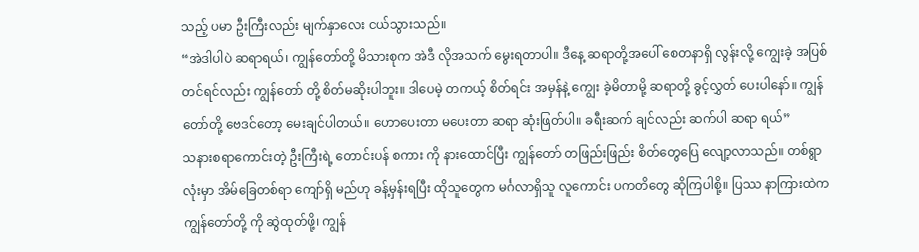သည့် ပမာ ဦးကြီးလည်း မျက်နှာလေး ငယ်သွားသည်။
“အဲဒါပါပဲ ဆရာရယ်၊ ကျွန်တော်တို့ မိသားစုက အဲဒီ လိုအသက် မွေးရတာပါ။ ဒီနေ့ ဆရာတို့အပေါ် စေတနာရှိ လွန်းလို့ ကျွေးခဲ့ အပြစ်တင်ရင်လည်း ကျွန်တော် တို့ စိတ်မဆိုးပါဘူး။ ဒါပေမဲ့ တကယ့် စိတ်ရင်း အမှန်နဲ့ ကျွေး ခဲ့မိတာမို့ ဆရာတို့ ခွင့်လွှတ် ပေးပါနော်။ ကျွန်တော်တို့ ဗေဒင်တော့ မေးချင်ပါတယ်။ ဟောပေးတာ မပေးတာ ဆရာ ဆုံးဖြတ်ပါ။ ခရီးဆက် ချင်လည်း ဆက်ပါ ဆရာ ရယ်”
သနားစရာကောင်းတဲ့ ဦးကြီးရဲ့ တောင်းပန် စကား ကို နားထောင်ပြီး ကျွန်တော် တဖြည်းဖြည်း စိတ်တွေပြေ လျော့လာသည်။ တစ်ရွာလုံးမှာ အိမ်ခြေတစ်ရာ ကျော်ရှိ မည်ဟု ခန့်မှန်းရပြီး ထိုသူတွေက မင်္ဂလာရှိသူ လူကောင်း ပကတိတွေ ဆိုကြပါစို့။ ပြဿ နာကြားထဲက ကျွန်တော်တို့ ကို ဆွဲထုတ်ဖို့၊ ကျွန်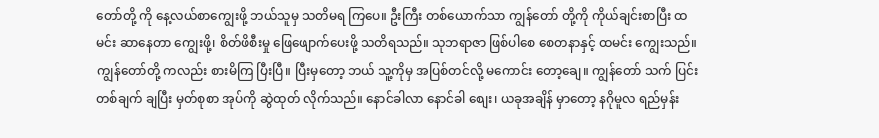တော်တို့ ကို နေ့လယ်စာကျွေးဖို့ ဘယ်သူမှ သတိမရ ကြပေ။ ဦးကြီး တစ်ယောက်သာ ကျွန်တော် တို့ကို ကိုယ်ချင်းစာပြီး ထမင်း ဆာနေတာ ကျွေးဖို့၊ စိတ်ဖိစီးမှု ဖြေဖျောက်ပေးဖို့ သတိရသည်။ သုဘရာဇာ ဖြစ်ပါစေ စေတနာနှင့် ထမင်း ကျွေးသည်။ကျွန်တော်တို့ ကလည်း စားမိကြ ပြီးပြီ။ ပြီးမှတော့ ဘယ် သူ့ကိုမှ အပြစ်တင်လို့ မကောင်း တော့ချေ။ ကျွန်တော် သက် ပြင်း တစ်ချက် ချပြီး မှတ်စုစာ အုပ်ကို ဆွဲထုတ် လိုက်သည်။ နောင်ခါလာ နောင်ခါ စျေး၊ ယခုအချိန် မှာတော့ နဂိုမူလ ရည်မှန်း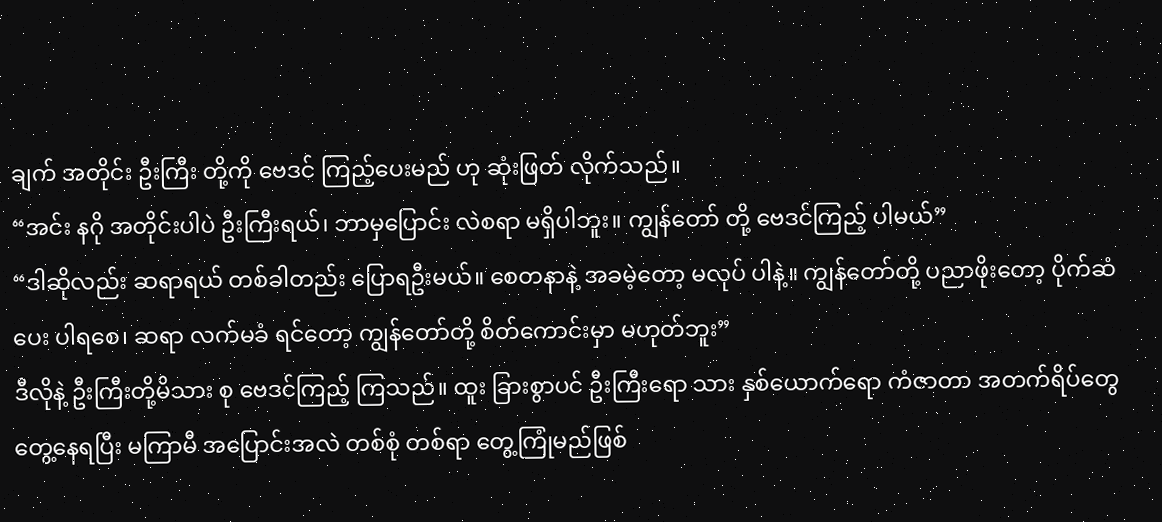ချက် အတိုင်း ဦးကြီး တို့ကို ဗေဒင် ကြည့်ပေးမည် ဟု ဆုံးဖြတ် လိုက်သည်။
“အင်း နဂို အတိုင်းပါပဲ ဦးကြီးရယ်၊ ဘာမှပြောင်း လဲစရာ မရှိပါဘူး။ ကျွန်တော် တို့ ဗေဒင်ကြည့် ပါမယ်”
“ဒါဆိုလည်း ဆရာရယ် တစ်ခါတည်း ပြောရဦးမယ်။ စေတနာနဲ့ အခမဲ့တော့ မလုပ် ပါနဲ့။ ကျွန်တော်တို့ ပညာဖိုးတော့ ပိုက်ဆံပေး ပါရစေ၊ ဆရာ လက်မခံ ရင်တော့ ကျွန်တော်တို့ စိတ်ကောင်းမှာ မဟုတ်ဘူး”
ဒီလိုနဲ့ ဦးကြီးတို့မိသား စု ဗေဒင်ကြည့် ကြသည်။ ထူး ခြားစွာပင် ဦးကြီးရော သား နှစ်ယောက်ရော ကံဇာတာ အတက်ရိပ်တွေ တွေ့နေရပြီး မကြာမီ အပြောင်းအလဲ တစ်စုံ တစ်ရာ တွေ့ကြုံမည်ဖြစ်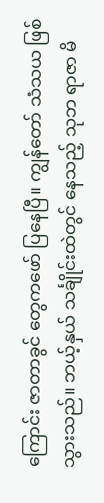ကြောင်း ဇာတာခွင် တွေကဖော် ပြနေပြီ။ ကျွန်တော် သံသယ ဖြစ်သွားသည်။ ဘယ့်နှယ် သင်္ချိုင်းထဲတွင် နေသည့် သုဘ ရာဇာ မိ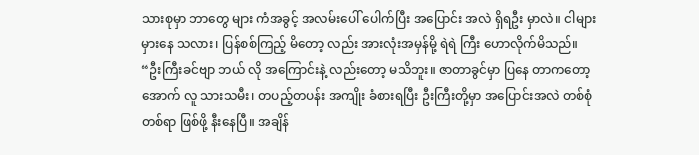သားစုမှာ ဘာတွေ များ ကံအခွင့် အလမ်းပေါ် ပေါက်ပြီး အပြောင်း အလဲ ရှိရဦး မှာလဲ။ ငါများ မှားနေ သလား၊ ပြန်စစ်ကြည့် မိတော့ လည်း အားလုံးအမှန်မို့ ရဲရဲ ကြီး ဟောလိုက်မိသည်။
“ဦးကြီးခင်ဗျာ ဘယ် လို အကြောင်းနဲ့ လည်းတော့ မသိဘူး။ ဇာတာခွင်မှာ ပြနေ တာကတော့ အောက် လူ သားသမီး၊ တပည့်တပန်း အကျိုး ခံစားရပြီး ဦးကြီးတို့မှာ အပြောင်းအလဲ တစ်စုံ တစ်ရာ ဖြစ်ဖို့ နီးနေပြီ။ အချိန်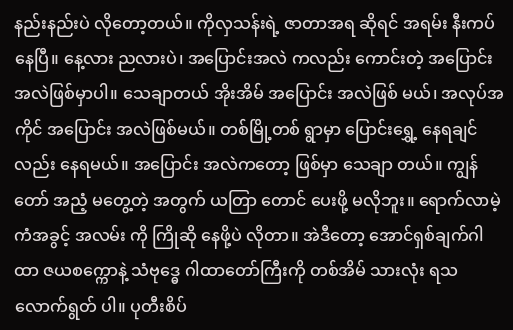နည်းနည်းပဲ လိုတော့တယ်။ ကိုလှသန်းရဲ့ ဇာတာအရ ဆိုရင် အရမ်း နီးကပ်နေပြီ။ နေ့လား ညလားပဲ၊ အပြောင်းအလဲ ကလည်း ကောင်းတဲ့ အပြောင်း အလဲဖြစ်မှာပါ။ သေချာတယ် အိုးအိမ် အပြောင်း အလဲဖြစ် မယ်၊ အလုပ်အကိုင် အပြောင်း အလဲဖြစ်မယ်။ တစ်မြို့တစ် ရွာမှာ ပြောင်းရွှေ့ နေရချင် လည်း နေရမယ်။ အပြောင်း အလဲကတော့ ဖြစ်မှာ သေချာ တယ်။ ကျွန်တော် အညံ့ မတွေ့တဲ့ အတွက် ယတြာ တောင် ပေးဖို့ မလိုဘူး။ ရောက်လာမဲ့ ကံအခွင့် အလမ်း ကို ကြိုဆို နေဖို့ပဲ လိုတာ။ အဲဒီတော့ အောင်ရှစ်ချက်ဂါ ထာ ဇယစက္ကောနဲ့ သံဗုဒ္ဓေ ဂါထာတော်ကြီးကို တစ်အိမ် သားလုံး ရသလောက်ရွတ် ပါ။ ပုတီးစိပ်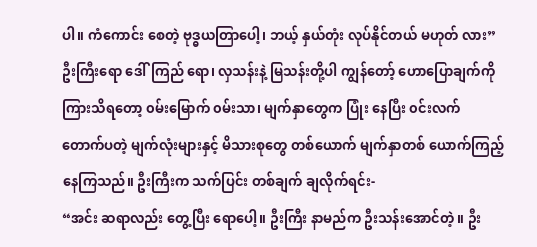ပါ။ ကံကောင်း စေတဲ့ ဗုဒ္ဓယတြာပေါ့၊ ဘယ့် နှယ်တုံး လုပ်နိုင်တယ် မဟုတ် လား”
ဦးကြီးရော ဒေါ်ကြည် ရော၊ လှသန်းနဲ့ မြသန်းတို့ပါ ကျွန်တော့် ဟောပြောချက်ကို ကြားသိရတော့ ၀မ်းမြောက် ၀မ်းသာ၊ မျက်နှာတွေက ပြုံး နေပြီး ၀င်းလက် တောက်ပတဲ့ မျက်လုံးများနှင့် မိသားစုတွေ တစ်ယောက် မျက်နှာတစ် ယောက်ကြည့် နေကြသည်။ ဦးကြီးက သက်ပြင်း တစ်ချက် ချလိုက်ရင်း-
“အင်း ဆရာလည်း တွေ့ပြီး ရောပေါ့။ ဦးကြီး နာမည်က ဦးသန်းအောင်တဲ့။ ဦး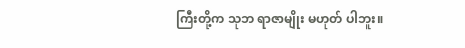ကြီးတို့က သုဘ ရာဇာမျိုး မဟုတ် ပါဘူး။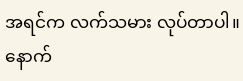အရင်က လက်သမား လုပ်တာပါ။နောက်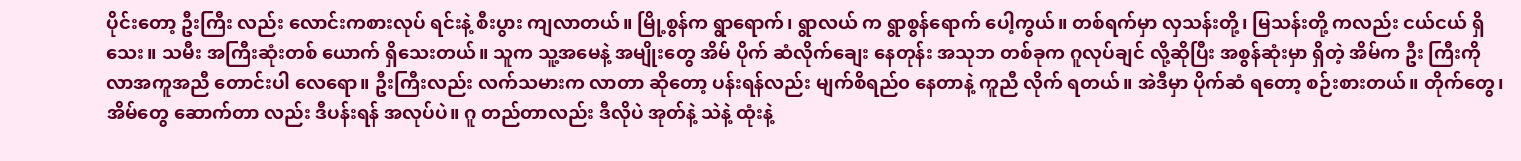ပိုင်းတော့ ဦးကြီး လည်း လောင်းကစားလုပ် ရင်းနဲ့ စီးပွား ကျလာတယ်။ မြို့စွန်က ရွာရောက်၊ ရွာလယ် က ရွာစွန်ရောက် ပေါ့ကွယ်။ တစ်ရက်မှာ လှသန်းတို့၊ မြသန်းတို့ ကလည်း ငယ်ငယ် ရှိသေး။ သမီး အကြီးဆုံးတစ် ယောက် ရှိသေးတယ်။ သူက သူ့အမေနဲ့ အမျိုးတွေ အိမ် ပိုက် ဆံလိုက်ချေး နေတုန်း အသုဘ တစ်ခုက ဂူလုပ်ချင် လို့ဆိုပြီး အစွန်ဆုံးမှာ ရှိတဲ့ အိမ်က ဦး ကြီးကို လာအကူအညီ တောင်းပါ လေရော။ ဦးကြီးလည်း လက်သမားက လာတာ ဆိုတော့ ပန်းရန်လည်း မျက်စိရည်၀ နေတာနဲ့ ကူညီ လိုက် ရတယ်။ အဲဒီမှာ ပိုက်ဆံ ရတော့ စဉ်းစားတယ်။ တိုက်တွေ၊ အိမ်တွေ ဆောက်တာ လည်း ဒီပန်းရန် အလုပ်ပဲ။ ဂူ တည်တာလည်း ဒီလိုပဲ အုတ်နဲ့ သဲနဲ့ ထုံးနဲ့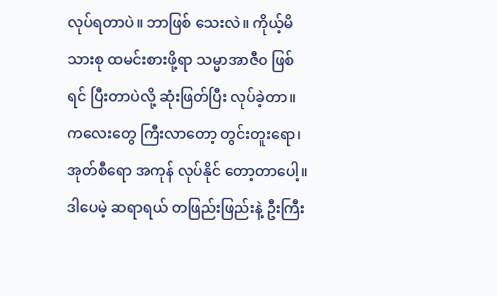လုပ်ရတာပဲ။ ဘာဖြစ် သေးလဲ။ ကိုယ့်မိသားစု ထမင်းစားဖို့ရာ သမ္မာအာဇီ၀ ဖြစ်ရင် ပြီးတာပဲလို့ ဆုံးဖြတ်ပြီး လုပ်ခဲ့တာ။ ကလေးတွေ ကြီးလာတော့ တွင်းတူးရော၊ အုတ်စီရော အကုန် လုပ်နိုင် တော့တာပေါ့။ ဒါပေမဲ့ ဆရာရယ် တဖြည်းဖြည်းနဲ့ ဦးကြီး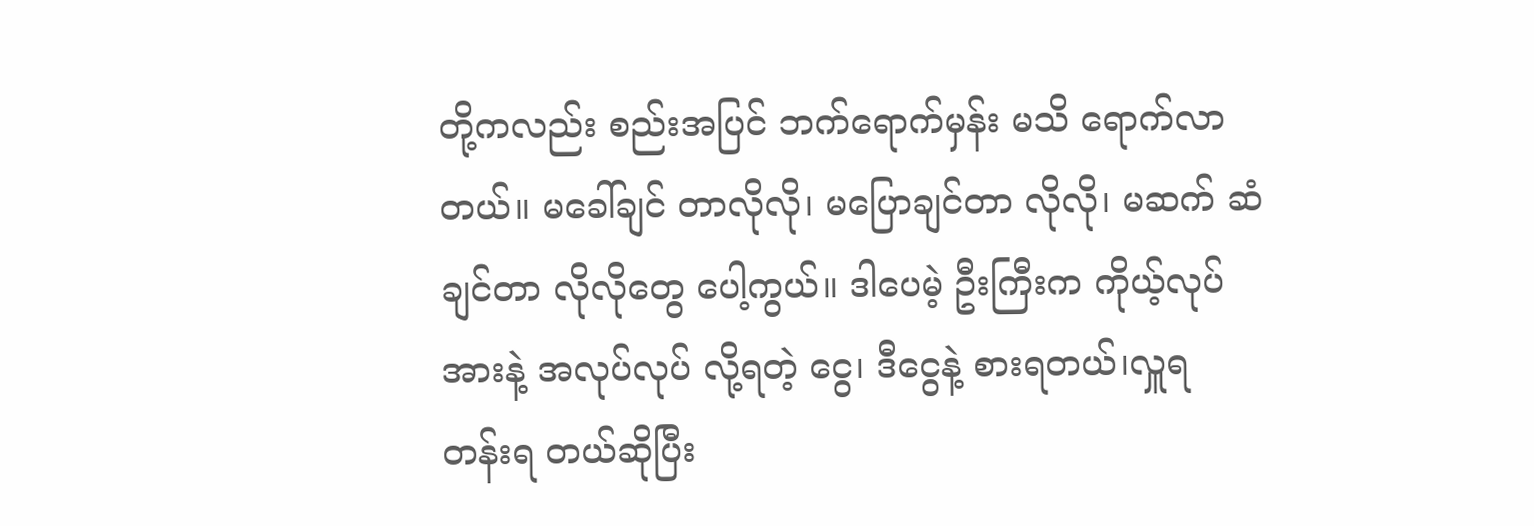တို့ကလည်း စည်းအပြင် ဘက်ရောက်မှန်း မသိ ရောက်လာတယ်။ မခေါ်ချင် တာလိုလို၊ မပြောချင်တာ လိုလို၊ မဆက် ဆံချင်တာ လိုလိုတွေ ပေါ့ကွယ်။ ဒါပေမဲ့ ဦးကြီးက ကိုယ့်လုပ်အားနဲ့ အလုပ်လုပ် လို့ရတဲ့ ငွေ၊ ဒီငွေနဲ့ စားရတယ်၊လှူရ တန်းရ တယ်ဆိုပြီး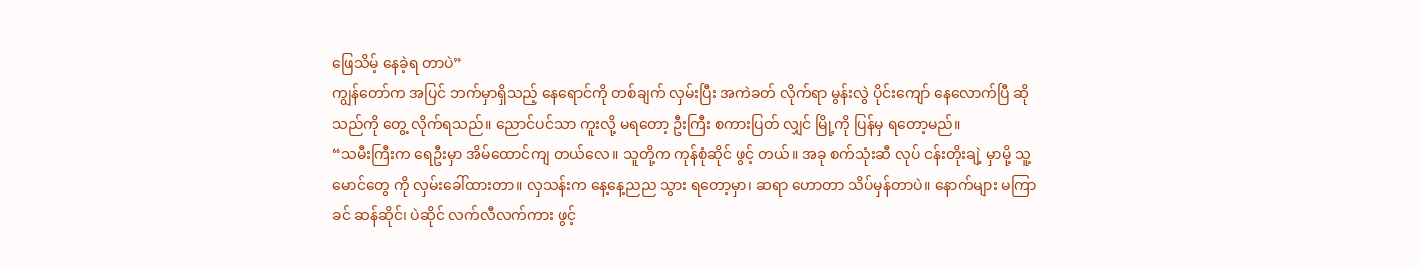ဖြေသိမ့် နေခဲ့ရ တာပဲ”
ကျွန်တော်က အပြင် ဘက်မှာရှိသည့် နေရောင်ကို တစ်ချက် လှမ်းပြီး အကဲခတ် လိုက်ရာ မွန်းလွဲ ပိုင်းကျော် နေလောက်ပြီ ဆိုသည်ကို တွေ့ လိုက်ရသည်။ ညောင်ပင်သာ ကူးလို့ မရတော့ ဦးကြီး စကားပြတ် လျှင် မြို့ကို ပြန်မှ ရတော့မည်။
“သမီးကြီးက ရေဦးမှာ အိမ်ထောင်ကျ တယ်လေ။ သူတို့က ကုန်စုံဆိုင် ဖွင့် တယ်။ အခု စက်သုံးဆီ လုပ် ငန်းတိုးချဲ့ မှာမို့ သူ့မောင်တွေ ကို လှမ်းခေါ်ထားတာ။ လှသန်းက နေ့နေ့ညည သွား ရတော့မှာ၊ ဆရာ ဟောတာ သိပ်မှန်တာပဲ။ နောက်များ မကြာခင် ဆန်ဆိုင်၊ ပဲဆိုင် လက်လီလက်ကား ဖွင့်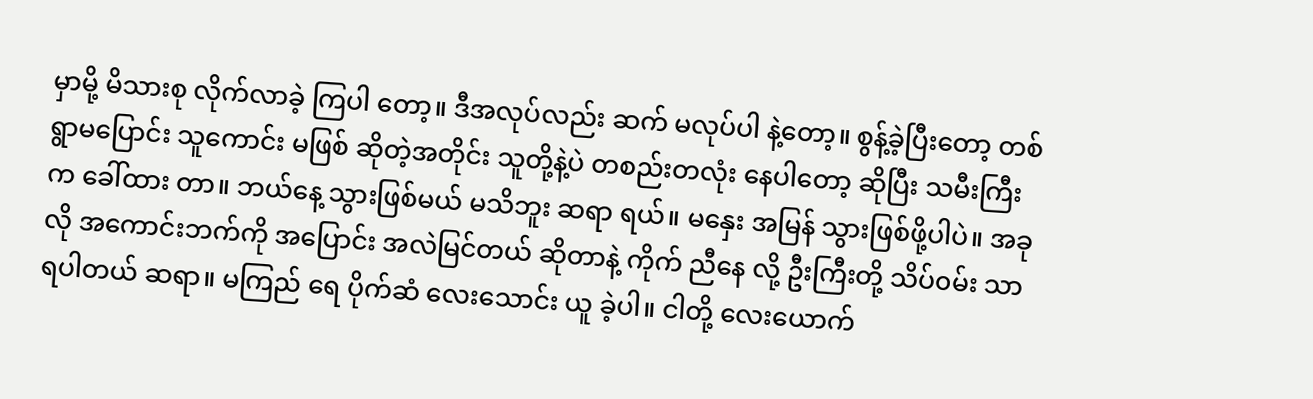မှာမို့ မိသားစု လိုက်လာခဲ့ ကြပါ တော့။ ဒီအလုပ်လည်း ဆက် မလုပ်ပါ နဲ့တော့။ စွန့်ခဲ့ပြီးတော့ တစ်ရွာမပြောင်း သူကောင်း မဖြစ် ဆိုတဲ့အတိုင်း သူတို့နဲ့ပဲ တစည်းတလုံး နေပါတော့ ဆိုပြီး သမီးကြီးက ခေါ်ထား တာ။ ဘယ်နေ့ သွားဖြစ်မယ် မသိဘူး ဆရာ ရယ်။ မနှေး အမြန် သွားဖြစ်ဖို့ပါပဲ။ အခုလို အကောင်းဘက်ကို အပြောင်း အလဲမြင်တယ် ဆိုတာနဲ့ ကိုက် ညီနေ လို့ ဦးကြီးတို့ သိပ်၀မ်း သာရပါတယ် ဆရာ။ မကြည် ရေ ပိုက်ဆံ လေးသောင်း ယူ ခဲ့ပါ။ ငါတို့ လေးယောက်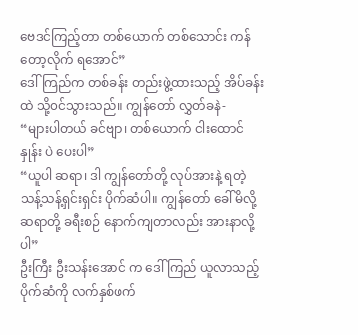ဗေဒင်ကြည့်တာ တစ်ယောက် တစ်သောင်း ကန်တော့လိုက် ရအောင်”
ဒေါ်ကြည်က တစ်ခန်း တည်းဖွဲ့ထားသည့် အိပ်ခန်းထဲ သို့၀င်သွားသည်။ ကျွန်တော် လွှတ်ခနဲ-
“များပါတယ် ခင်ဗျာ၊ တစ်ယောက် ငါးထောင်နှုန်း ပဲ ပေးပါ”
“ယူပါ ဆရာ၊ ဒါ ကျွန်တော်တို့ လုပ်အားနဲ့ ရတဲ့ သန့်သန့်ရှင်းရှင်း ပိုက်ဆံပါ။ ကျွန်တော် ခေါ်မိလို့ ဆရာတို့ ခရီးစဉ် နောက်ကျတာလည်း အားနာလို့ပါ”
ဦးကြီး ဦးသန်းအောင် က ဒေါ်ကြည် ယူလာသည့် ပိုက်ဆံကို လက်နှစ်ဖက်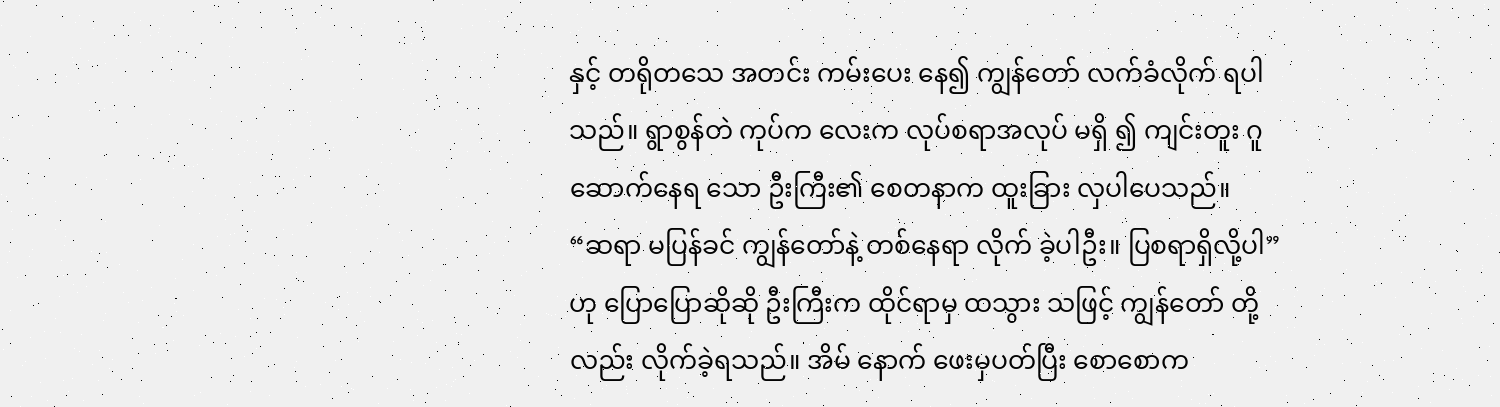နှင့် တရိုတသေ အတင်း ကမ်းပေး နေ၍ ကျွန်တော် လက်ခံလိုက် ရပါသည်။ ရွာစွန်တဲ ကုပ်က လေးက လုပ်စရာအလုပ် မရှိ ၍ ကျင်းတူး ဂူဆောက်နေရ သော ဦးကြီး၏ စေတနာက ထူးခြား လှပါပေသည်။
“ဆရာ မပြန်ခင် ကျွန်တော်နဲ့ တစ်နေရာ လိုက် ခဲ့ပါဦး။ ပြစရာရှိလို့ပါ”
ဟု ပြောပြောဆိုဆို ဦးကြီးက ထိုင်ရာမှ ထသွား သဖြင့် ကျွန်တော် တို့လည်း လိုက်ခဲ့ရသည်။ အိမ် နောက် ဖေးမှပတ်ပြီး စောစောက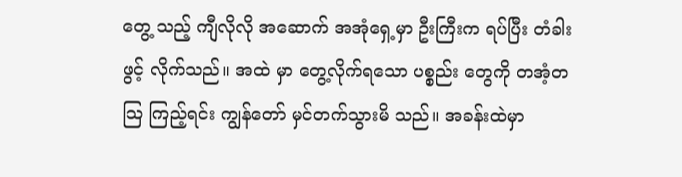တွေ့ သည့် ကျီလိုလို အဆောက် အအုံရှေ့မှာ ဦးကြီးက ရပ်ပြီး တံခါးဖွင့် လိုက်သည်။ အထဲ မှာ တွေ့လိုက်ရသော ပစ္စည်း တွေကို တအံ့တသြ ကြည့်ရင်း ကျွန်တော် မှင်တက်သွားမိ သည်။ အခန်းထဲမှာ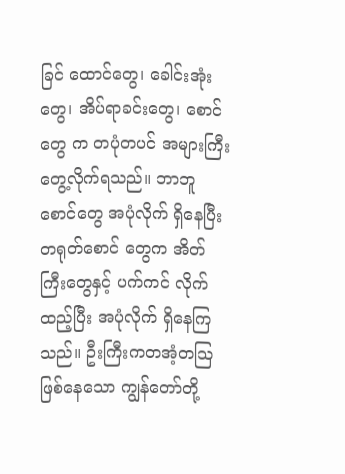ခြင် ထောင်တွေ၊ ခေါင်းအုံးတွေ၊ အိပ်ရာခင်းတွေ၊ စောင်တွေ က တပုံတပင် အများကြီး တွေ့လိုက်ရသည်။ ဘာဘူ စောင်တွေ အပုံလိုက် ရှိနေပြီး တရုတ်စောင် တွေက အိတ် ကြီးတွေနှင့် ပက်ကင် လိုက် ထည့်ပြီး အပုံလိုက် ရှိနေကြ သည်။ ဦးကြီးကတအံ့တသြ ဖြစ်နေသော ကျွန်တော်တို့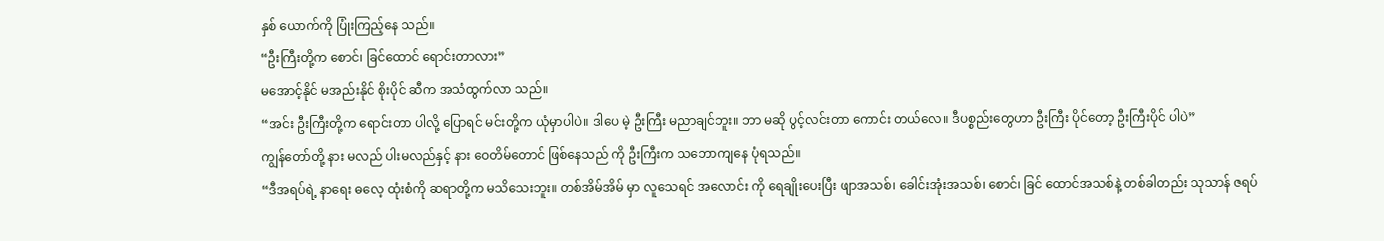နှစ် ယောက်ကို ပြုံးကြည့်နေ သည်။
“ဦးကြီးတို့က စောင်၊ ခြင်ထောင် ရောင်းတာလား”
မအောင့်နိုင် မအည်းနိုင် စိုးပိုင် ဆီက အသံထွက်လာ သည်။
“အင်း ဦးကြီးတို့က ရောင်းတာ ပါလို့ ပြောရင် မင်းတို့က ယုံမှာပါပဲ။ ဒါပေ မဲ့ ဦးကြီး မညာချင်ဘူး။ ဘာ မဆို ပွင့်လင်းတာ ကောင်း တယ်လေ။ ဒီပစ္စည်းတွေဟာ ဦးကြီး ပိုင်တော့ ဦးကြီးပိုင် ပါပဲ”
ကျွန်တော်တို့ နား မလည် ပါးမလည်နှင့် နား ဝေတိမ်တောင် ဖြစ်နေသည် ကို ဦးကြီးက သဘောကျနေ ပုံရသည်။
“ဒီအရပ်ရဲ့ နာရေး ဓလေ့ ထုံးစံကို ဆရာတို့က မသိသေးဘူး။ တစ်အိမ်အိမ် မှာ လူသေရင် အလောင်း ကို ရေချိုးပေးပြီး ဖျာအသစ်၊ ခေါင်းအုံးအသစ်၊ စောင်၊ ခြင် ထောင်အသစ်နဲ့ တစ်ခါတည်း သုသာန် ဇရပ်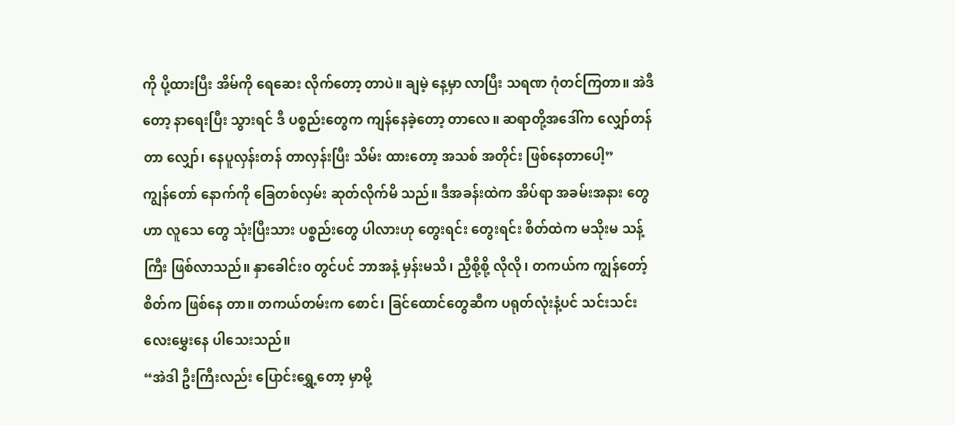ကို ပို့ထားပြီး အိမ်ကို ရေဆေး လိုက်တော့ တာပဲ။ ချမဲ့ နေ့မှာ လာပြီး သရဏ ဂုံတင်ကြတာ။ အဲဒီ တော့ နာရေးပြီး သွားရင် ဒီ ပစ္စည်းတွေက ကျန်နေခဲ့တော့ တာလေ။ ဆရာတို့အဒေါ်က လျှော်တန်တာ လျှော်၊ နေပူလှန်းတန် တာလှန်းပြီး သိမ်း ထားတော့ အသစ် အတိုင်း ဖြစ်နေတာပေါ့”
ကျွန်တော် နောက်ကို ခြေတစ်လှမ်း ဆုတ်လိုက်မိ သည်။ ဒီအခန်းထဲက အိပ်ရာ အခမ်းအနား တွေဟာ လူသေ တွေ သုံးပြီးသား ပစ္စည်းတွေ ပါလားဟု တွေးရင်း တွေးရင်း စိတ်ထဲက မသိုးမ သန့်ကြီး ဖြစ်လာသည်။ နှာခေါင်း၀ တွင်ပင် ဘာအနံ့ မှန်းမသိ၊ ညှီစို့စို့ လိုလို၊ တကယ်က ကျွန်တော့်စိတ်က ဖြစ်နေ တာ။ တကယ်တမ်းက စောင်၊ ခြင်ထောင်တွေဆီက ပရုတ်လုံးနံ့ပင် သင်းသင်း လေးမွှေးနေ ပါသေးသည်။
“အဲဒါ ဦးကြီးလည်း ပြောင်းရွှေ့တော့ မှာမို့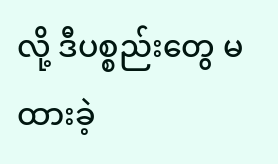လို့ ဒီပစ္စည်းတွေ မထားခဲ့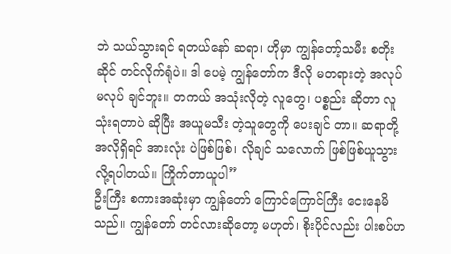ဘဲ သယ်သွားရင် ရတယ်နော် ဆရာ၊ ဟိုမှာ ကျွန်တော့်သမီး စတိုးဆိုင် တင်လိုက်ရုံပဲ။ ဒါ ပေမဲ့ ကျွန်တော်က ဒီလို မတရားတဲ့ အလုပ် မလုပ် ချင်ဘူး။ တကယ် အသုံးလိုတဲ့ လူတွေ၊ ပစ္စည်း ဆိုတာ လူ သုံးရတာပဲ ဆိုပြီး အယူမသီး တဲ့သူတွေကို ပေးချင် တာ။ ဆရာတို့ အလိုရှိရင် အားလုံး ပဲဖြစ်ဖြစ်၊ လိုချင် သလောက် ဖြစ်ဖြစ်ယူသွား လို့ရပါတယ်။ ကြိုက်တာယူပါ”
ဦးကြီး စကားအဆုံးမှာ ကျွန်တော် ကြောင်ကြောင်ကြီး ငေးနေမိသည်။ ကျွန်တော် တင်လားဆိုတော့ မဟုတ်၊ စိုးပိုင်လည်း ပါးစပ်ဟ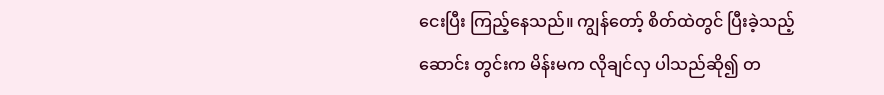ငေးပြီး ကြည့်နေသည်။ ကျွန်တော့် စိတ်ထဲတွင် ပြီးခဲ့သည့် ဆောင်း တွင်းက မိန်းမက လိုချင်လှ ပါသည်ဆို၍ တ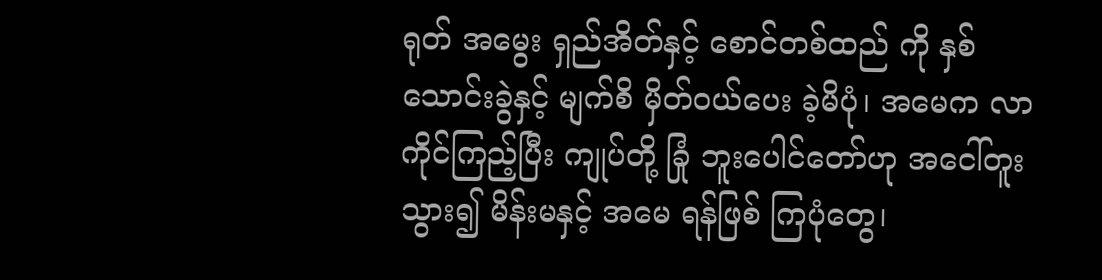ရုတ် အမွေး ရှည်အိတ်နှင့် စောင်တစ်ထည် ကို နှစ်သောင်းခွဲနှင့် မျက်စိ မှိတ်၀ယ်ပေး ခဲ့မိပုံ၊ အမေက လာကိုင်ကြည့်ပြီး ကျုပ်တို့ ခြုံ ဘူးပေါင်တော်ဟု အငေါ်တူး သွား၍ မိန်းမနှင့် အမေ ရန်ဖြစ် ကြပုံတွေ၊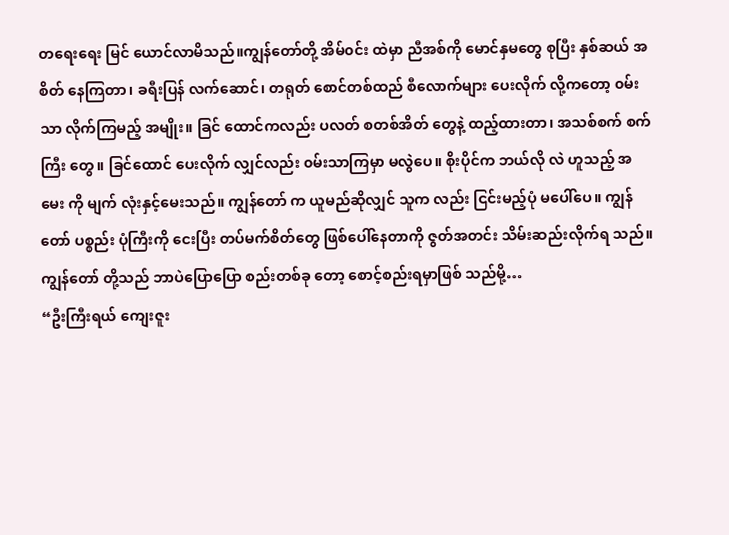တရေးရေး မြင် ယောင်လာမိသည်။ကျွန်တော်တို့ အိမ်၀င်း ထဲမှာ ညီအစ်ကို မောင်နှမတွေ စုပြီး နှစ်ဆယ် အစိတ် နေကြတာ၊ ခရီးပြန် လက်ဆောင်၊ တရုတ် စောင်တစ်ထည် စီလောက်များ ပေးလိုက် လို့ကတော့ ၀မ်းသာ လိုက်ကြမည့် အမျိုး။ ခြင် ထောင်ကလည်း ပလတ် စတစ်အိတ် တွေနဲ့ ထည့်ထားတာ၊ အသစ်စက် စက်ကြီး တွေ။ ခြင်ထောင် ပေးလိုက် လျှင်လည်း ၀မ်းသာကြမှာ မလွဲပေ။ စိုးပိုင်က ဘယ်လို လဲ ဟူသည့် အမေး ကို မျက် လုံးနှင့်မေးသည်။ ကျွန်တော် က ယူမည်ဆိုလျှင် သူက လည်း ငြင်းမည့်ပုံ မပေါ်ပေ။ ကျွန်တော် ပစ္စည်း ပုံကြီးကို ငေးပြီး တပ်မက်စိတ်တွေ ဖြစ်ပေါ်နေတာကို ဇွတ်အတင်း သိမ်းဆည်းလိုက်ရ သည်။ ကျွန်တော် တို့သည် ဘာပဲပြောပြော စည်းတစ်ခု တော့ စောင့်စည်းရမှာဖြစ် သည်မို့…
“ဦးကြီးရယ် ကျေးဇူး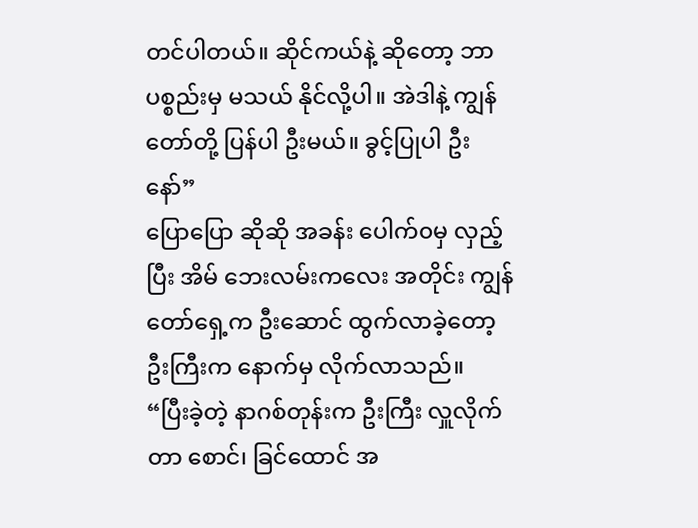တင်ပါတယ်။ ဆိုင်ကယ်နဲ့ ဆိုတော့ ဘာပစ္စည်းမှ မသယ် နိုင်လို့ပါ။ အဲဒါနဲ့ ကျွန်တော်တို့ ပြန်ပါ ဦးမယ်။ ခွင့်ပြုပါ ဦးနော်”
ပြောပြော ဆိုဆို အခန်း ပေါက်၀မှ လှည့်ပြီး အိမ် ဘေးလမ်းကလေး အတိုင်း ကျွန်တော်ရှေ့က ဦးဆောင် ထွက်လာခဲ့တော့ ဦးကြီးက နောက်မှ လိုက်လာသည်။
“ပြီးခဲ့တဲ့ နာဂစ်တုန်းက ဦးကြီး လှူလိုက်တာ စောင်၊ ခြင်ထောင် အ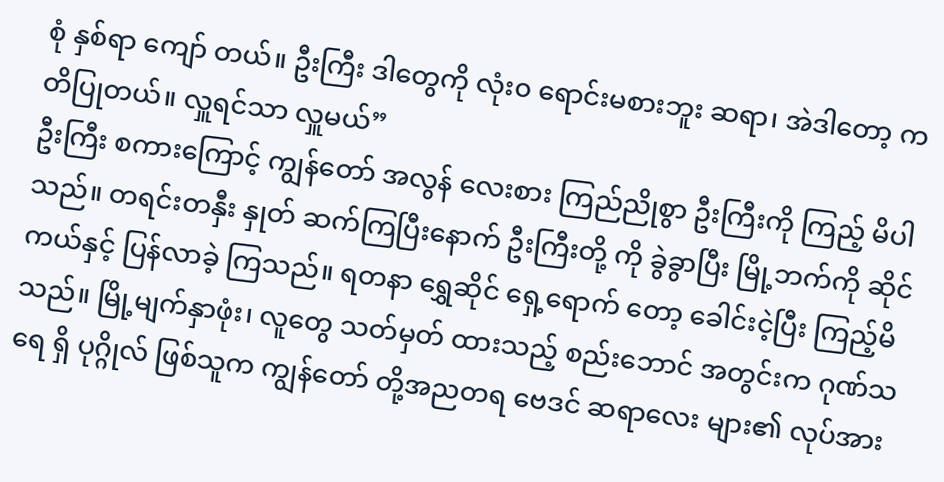စုံ နှစ်ရာ ကျော် တယ်။ ဦးကြီး ဒါတွေကို လုံး၀ ရောင်းမစားဘူး ဆရာ၊ အဲဒါတော့ ကတိပြုတယ်။ လှူရင်သာ လှူမယ်”
ဦးကြီး စကားကြောင့် ကျွန်တော် အလွန် လေးစား ကြည်ညိုစွာ ဦးကြီးကို ကြည့် မိပါသည်။ တရင်းတနှီး နှုတ် ဆက်ကြပြီးနောက် ဦးကြီးတို့ ကို ခွဲခွာပြီး မြို့ဘက်ကို ဆိုင် ကယ်နှင့် ပြန်လာခဲ့ ကြသည်။ ရတနာ ရွှေဆိုင် ရှေ့ရောက် တော့ ခေါင်းငဲ့ပြီး ကြည့်မိ သည်။ မြို့မျက်နှာဖုံး၊ လူတွေ သတ်မှတ် ထားသည့် စည်းဘောင် အတွင်းက ဂုဏ်သရေ ရှိ ပုဂ္ဂိုလ် ဖြစ်သူက ကျွန်တော် တို့အညတရ ဗေဒင် ဆရာလေး များ၏ လုပ်အား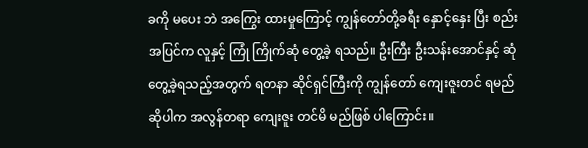ခကို မပေး ဘဲ အကြွေး ထားမှုကြောင့် ကျွန်တော်တို့ခရီး နှောင့်နှေး ပြီး စည်းအပြင်က လူနှင့် ကြုံ ကြိုက်ဆုံ တွေ့ခဲ့ ရသည်။ ဦးကြီး ဦးသန်းအောင်နှင့် ဆုံ တွေ့ခဲ့ရသည့်အတွက် ရတနာ ဆိုင်ရှင်ကြီးကို ကျွန်တော် ကျေးဇူးတင် ရမည် ဆိုပါက အလွန်တရာ ကျေးဇူး တင်မိ မည်ဖြစ် ပါကြောင်း။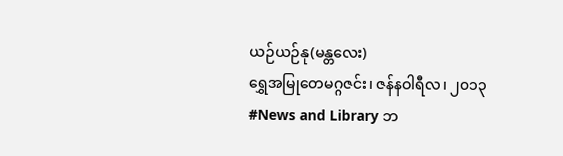ယဉ်ယဉ်နု(မန္တလေး)
ရွှေအမြုတေမဂ္ဂဇင်း၊ ဇန်နဝါရီလ၊ ၂၀၁၃
#News and Library ဘ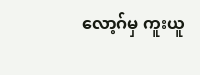လော့ဂ်မှ ကူးယူ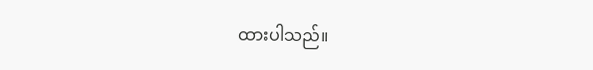ထားပါသည်။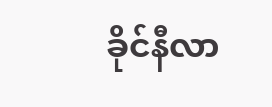ခိုင်နီလာ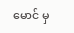မောင် မှ